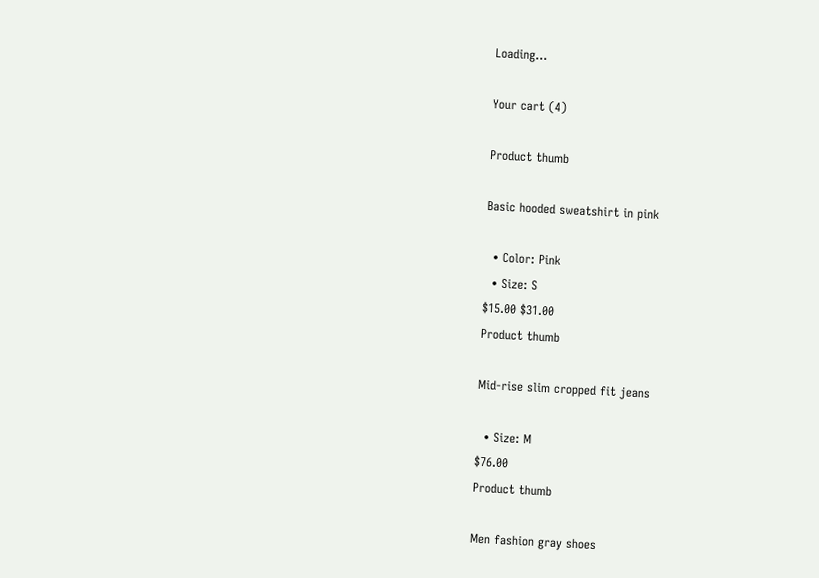Loading...

Your cart (4)

Product thumb

Basic hooded sweatshirt in pink

  • Color: Pink
  • Size: S
$15.00 $31.00
Product thumb

Mid-rise slim cropped fit jeans

  • Size: M
$76.00
Product thumb

Men fashion gray shoes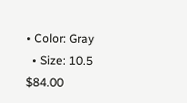• Color: Gray
  • Size: 10.5
$84.00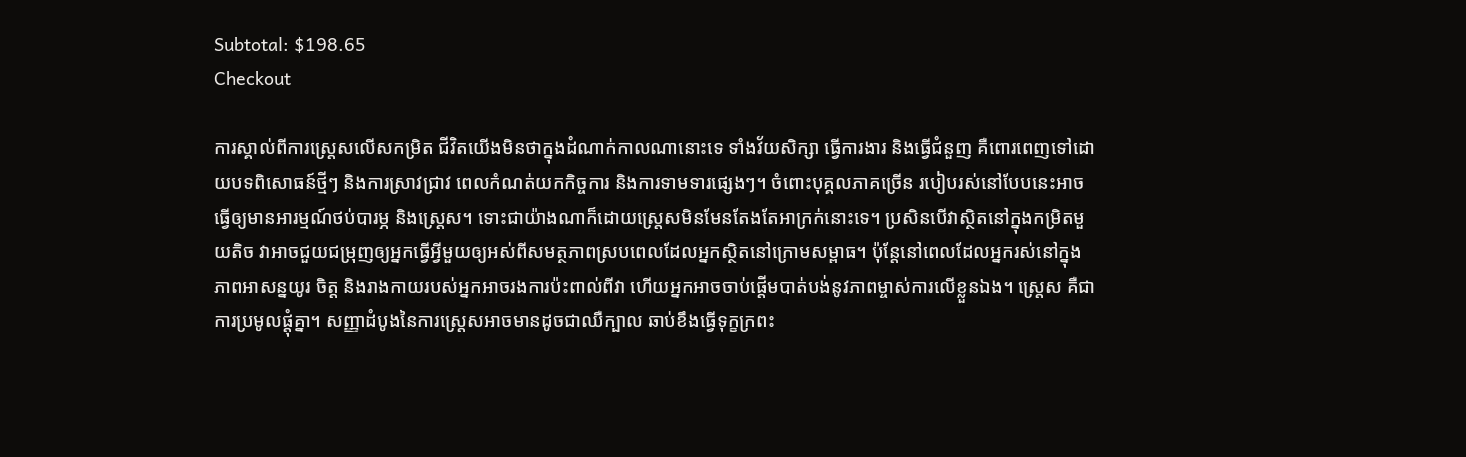Subtotal: $198.65
Checkout

ការស្គាល់ពីការស្ត្រេសលើសកម្រិត ជីវិតយើងមិនថាក្នុងដំណាក់កាលណានោះទេ ទាំងវ័យសិក្សា ធ្វើការងារ និងធ្វើជំនួញ គឺពោរពេញទៅដោយបទពិសោធន៍ថ្មីៗ និងការស្រាវជ្រាវ ពេលកំណត់យកកិច្ចការ និងការទាមទារផ្សេងៗ។ ចំពោះបុគ្គលភាគច្រើន របៀបរស់នៅបែបនេះអាចធ្វើឲ្យមានអារម្មណ៍ថប់បារម្ភ និងស្ត្រេស។ ទោះជាយ៉ាងណាក៏ដោយស្ត្រេសមិនមែនតែងតែអាក្រក់នោះទេ។ ប្រសិនបើវាស្ថិតនៅក្នុងកម្រិតមួយតិច វាអាចជួយជម្រុញឲ្យអ្នកធ្វើអ្វីមួយឲ្យអស់ពីសមត្ថភាពស្របពេលដែលអ្នកស្ថិតនៅក្រោមសម្ពាធ។ ប៉ុន្តែនៅពេលដែលអ្នករស់នៅក្នុងភាពអាសន្នយូរ ចិត្ត និងរាងកាយរបស់អ្នកអាចរងការប៉ះពាល់ពីវា ហើយអ្នកអាចចាប់ផ្តើមបាត់បង់នូវភាពម្ចាស់ការលើខ្លួនឯង។ ស្ត្រេស គឺជាការប្រមូលផ្ដុំគ្នា។ សញ្ញាដំបូងនៃការស្ត្រេសអាចមានដូចជាឈឺក្បាល ឆាប់ខឹងធ្វើទុក្ខក្រពះ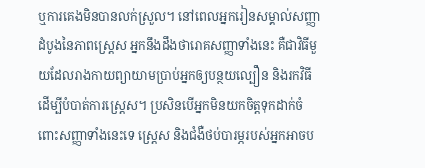ឬការគេងមិនបានលក់ស្រួល។ នៅពេលអ្នករៀនសម្គាល់សញ្ញាដំបូងនៃភាពស្ត្រេស អ្នកនឹងដឹងថារោគសញ្ញាទាំងនេះ គឺជាវិធីមួយដែលរាងកាយព្យាយាមប្រាប់អ្នកឲ្យបន្ថយល្បឿន និងរកវិធីដើម្បីបំបាត់ការស្ត្រេស។ ប្រសិនបើអ្នកមិនយកចិត្តទុកដាក់ចំពោះសញ្ញាទាំងនេះទេ ស្រេ្តស និងជំងឺថប់បារម្ភរបស់អ្នកអាចប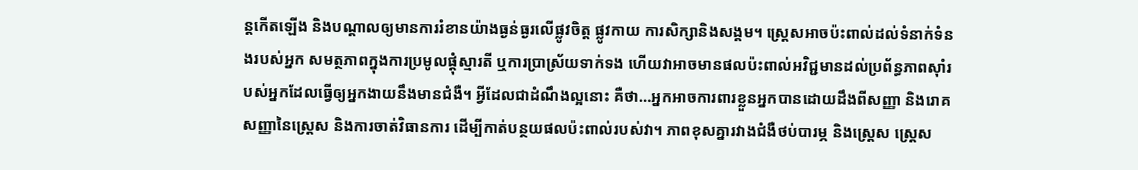ន្តកើតឡើង និងបណ្តាលឲ្យមានការរំខានយ៉ាងធ្ងន់ធ្ងរលើផ្លូវចិត្ត ផ្លូវកាយ ការសិក្សានិងសង្គម។ ស្ត្រេសអាចប៉ះពាល់ដល់ទំនាក់ទំនងរបស់អ្នក សមត្ថភាពក្នុងការប្រមូលផ្តុំស្មារតី ឬការប្រាស្រ័យទាក់ទង ហើយវាអាចមានផលប៉ះពាល់អវិជ្ជមានដល់ប្រព័ន្ធភាពស៊ាំរបស់អ្នកដែលធ្វើឲ្យអ្នកងាយនឹងមានជំងឺ។ អ្វីដែលជាដំណឹងល្អនោះ គឺថា…អ្នកអាចការពារខ្លួនអ្នកបានដោយដឹងពីសញ្ញា និងរោគសញ្ញានៃស្ត្រេស និងការចាត់វិធានការ ដើម្បីកាត់បន្ថយផលប៉ះពាល់របស់វា។ ភាពខុសគ្នារវាងជំងឺថប់បារម្ភ និងស្ត្រេស ស្ត្រេស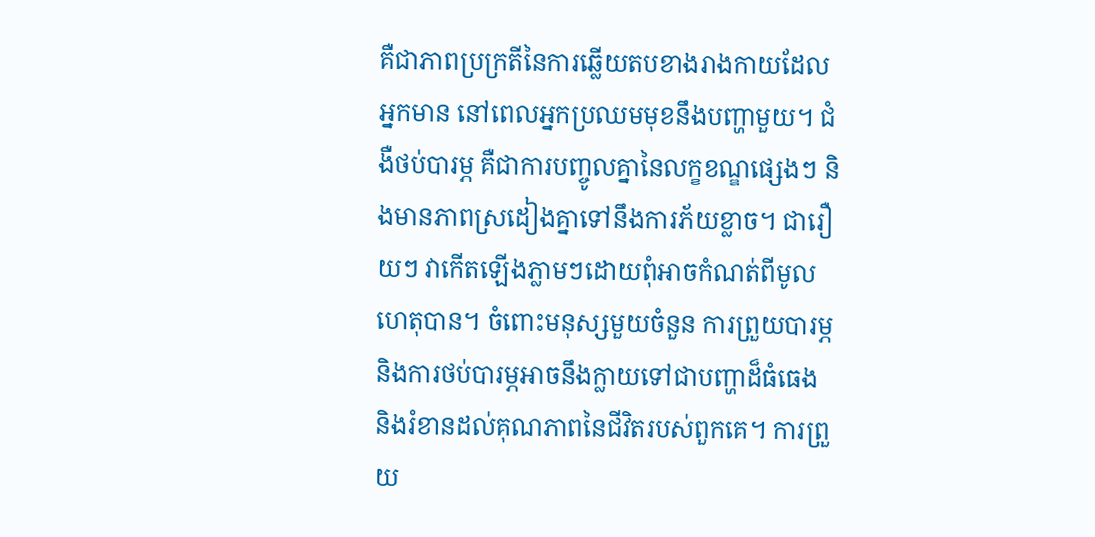គឺជាភាពប្រក្រតីនៃការឆ្លើយតបខាងរាងកាយដែលអ្នកមាន នៅពេលអ្នកប្រឈមមុខនឹងបញ្ហាមួយ។ ជំងឺថប់បារម្ភ គឺជាការបញ្ចូលគ្នានៃលក្ខខណ្ឌផ្សេងៗ និងមានភាពស្រដៀងគ្នាទៅនឹងការភ័យខ្លាច។ ជារឿយៗ វាកើតឡើងភ្លាមៗដោយពុំអាចកំណត់ពីមូលហេតុបាន។ ចំពោះមនុស្សមួយចំនួន ការព្រួយបារម្ភ និងការថប់បារម្ភអាចនឹងក្លាយទៅជាបញ្ហាដ៏ធំធេង និងរំខានដល់គុណភាពនៃជីវិតរបស់ពួកគេ។ ការព្រួយ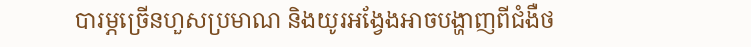បារម្ភច្រើនហួសប្រមាណ និងយូរអង្វែងអាចបង្ហាញពីជំងឺថ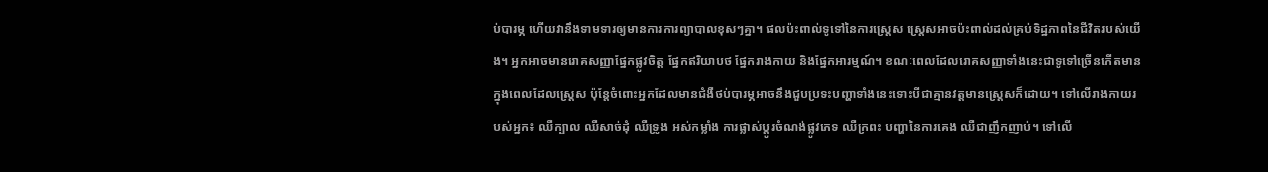ប់បារម្ភ ហើយវានឹងទាមទារឲ្យមានការការព្យាបាលខុសៗគ្នា។ ផលប៉ះពាល់ទូទៅនៃការស្ត្រេស ស្ត្រេសអាចប៉ះពាល់ដល់គ្រប់ទិដ្ឋភាពនៃជីវិតរបស់យើង។ អ្នកអាចមានរោគសញ្ញាផ្នែកផ្លូវចិត្ត ផ្នែកឥរិយាបថ ផ្នែករាងកាយ និងផ្នែកអារម្មណ៍។ ខណៈពេលដែលរោគសញ្ញាទាំងនេះជាទូទៅច្រើនកើតមានក្នុងពេលដែលស្ត្រេស ប៉ុន្តែចំពោះអ្នកដែលមានជំងឺថប់បារម្ភអាចនឹងជួបប្រទះបញ្ហាទាំងនេះទោះបីជាគ្មានវត្តមានស្ត្រេសក៏ដោយ។ ទៅលើរាងកាយរបស់អ្នក៖ ឈឺក្បាល ឈឺសាច់ដុំ ឈឺទ្រូង អស់កម្លាំង ការផ្លាស់ប្តូរចំណង់ផ្លូវភេទ ឈឺក្រពះ បញ្ហានៃការគេង ឈឺជាញឹកញាប់។ ទៅលើ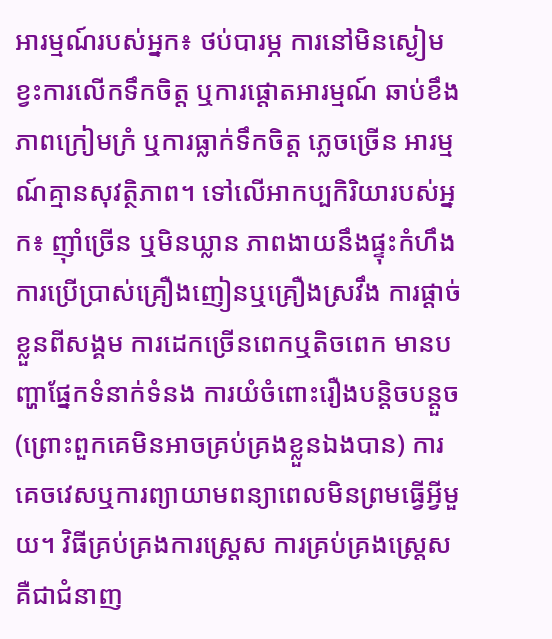អារម្មណ៍របស់អ្នក៖ ថប់បារម្ភ ការនៅមិនស្ងៀម ខ្វះការលើកទឹកចិត្ត ឬការផ្តោតអារម្មណ៍ ឆាប់ខឹង ភាពក្រៀមក្រំ ឬការធ្លាក់ទឹកចិត្ត ភ្លេចច្រើន អារម្មណ៍គ្មានសុវត្ថិភាព។ ទៅលើអាកប្បកិរិយារបស់អ្នក៖ ញ៉ាំច្រើន ឬមិនឃ្លាន ភាពងាយនឹងផ្ទុះកំហឹង ការប្រើប្រាស់គ្រឿងញៀនឬគ្រឿងស្រវឹង ការផ្ដាច់ខ្លួនពីសង្គម ការដេកច្រើនពេកឬតិចពេក មានបញ្ហាផ្នែកទំនាក់ទំនង ការយំចំពោះរឿងបន្តិចបន្តួច(ព្រោះពួកគេមិនអាចគ្រប់គ្រងខ្លួនឯងបាន) ការគេចវេសឬការព្យាយាមពន្យាពេលមិនព្រមធ្វើអ្វីមួយ។ វិធីគ្រប់គ្រងការស្ត្រេស ការគ្រប់គ្រងស្ត្រេស គឺជាជំនាញ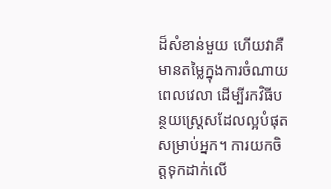ដ៏សំខាន់មួយ ហើយវាគឺមានតម្លៃក្នុងការចំណាយពេលវេលា ដើម្បីរកវិធីបន្ថយស្ត្រេសដែលល្អបំផុតសម្រាប់អ្នក។ ការយកចិត្តទុកដាក់លើ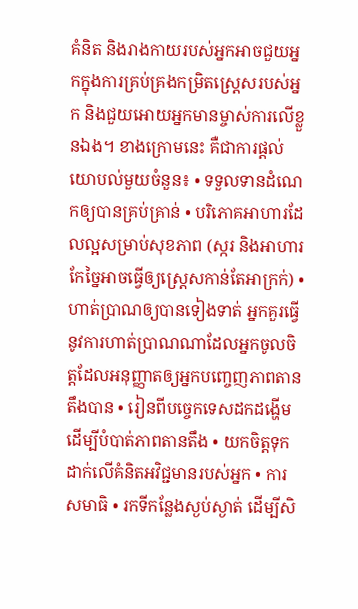គំនិត និងរាងកាយរបស់អ្នកអាចជួយអ្នកក្នុងការគ្រប់គ្រងកម្រិតស្ត្រេសរបស់អ្នក និងជួយអោយអ្នកមានម្ចាស់ការលើខ្លួនឯង។ ខាងក្រោមនេះ គឺជាការផ្តល់យោបល់មួយចំនួន៖ • ទទួលទានដំណេកឲ្យបានគ្រប់គ្រាន់ • បរិភោគអាហារដែលល្អសម្រាប់សុខភាព (ស្ករ និងអាហារកែច្នៃអាចធ្វើឲ្យស្ត្រេសកាន់តែអាក្រក់) • ហាត់ប្រាណឲ្យបានទៀងទាត់ អ្នកគួរធ្វើនូវការហាត់ប្រាណណាដែលអ្នកចូលចិត្តដែលអនុញ្ញាតឲ្យអ្នកបញ្ចេញភាពតានតឹងបាន • រៀនពីបច្ចេកទេសដកដង្ហើម ដើម្បីបំបាត់ភាពតានតឹង • យកចិត្តទុកដាក់លើគំនិតអវិជ្ជមានរបស់អ្នក • ការសមាធិ • រកទីកន្លែងស្ងប់ស្ងាត់ ដើម្បីសិ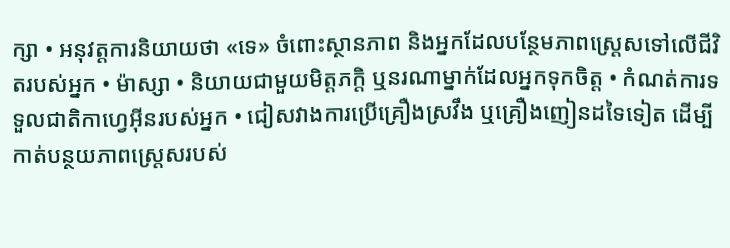ក្សា • អនុវត្តការនិយាយថា «ទេ» ចំពោះស្ថានភាព និងអ្នកដែលបន្ថែមភាពស្ត្រេសទៅលើជីវិតរបស់អ្នក • ម៉ាស្សា • និយាយជាមួយមិត្តភក្តិ ឬនរណាម្នាក់ដែលអ្នកទុកចិត្ត • កំណត់ការទទួលជាតិកាហ្វេអ៊ីនរបស់អ្នក • ជៀសវាងការប្រើគ្រឿងស្រវឹង ឬគ្រឿងញៀនដទៃទៀត ដើម្បីកាត់បន្ថយភាពស្ត្រេសរបស់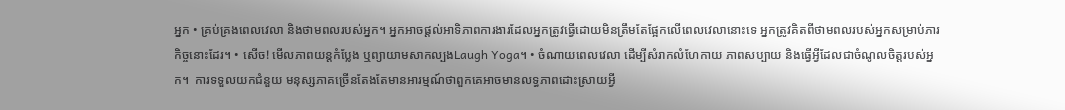អ្នក • គ្រប់គ្រងពេលវេលា និងថាមពលរបស់អ្នក។ អ្នកអាចផ្តល់អាទិភាពការងារដែលអ្នកត្រូវធ្វើដោយមិនត្រឹមតែផ្អែកលើពេលវេលានោះទេ អ្នកត្រូវគិតពីថាមពលរបស់អ្នកសម្រាប់ភារកិច្ចនោះដែរ។ • សើច! មើលភាពយន្តកំប្លែង ឬព្យាយាមសាកល្បងLaugh Yoga។ • ចំណាយពេលវេលា ដើម្បីសំរាកលំហែកាយ ភាពសប្បាយ និងធ្វើអ្វីដែលជាចំណូលចិត្តរបស់អ្នក។  ការទទួលយកជំនួយ មនុស្សភាគច្រើនតែងតែមានអារម្មណ៍ថាពួកគេអាចមានលទ្ធភាពដោះស្រាយអ្វី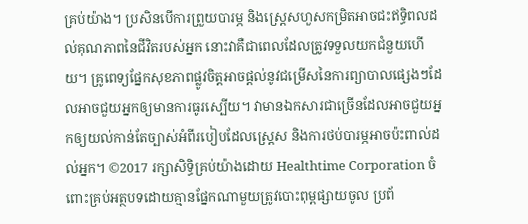គ្រប់យ៉ាង។ ប្រសិនបើការព្រួយបារម្ភ និងស្ត្រេសហួសកម្រិតអាចជះឥទ្ធិពលដល់គុណភាពនៃជីវិតរបស់អ្នក នោះវាគឺជាពេលដែលត្រូវទទួលយកជំនួយហើយ។ គ្រូពេទ្យផ្នែកសុខភាពផ្លូវចិត្តអាចផ្ដល់នូវជម្រើសនៃការព្យាបាលផ្សេងៗដែលអាចជួយអ្នកឲ្យមានការធូរស្បើយ។ វាមានឯកសារជាច្រើនដែលអាចជួយអ្នកឲ្យយល់កាន់តែច្បាស់អំពីរបៀបដែលស្ត្រេស និងការថប់បារម្ភអាចប៉ះពាល់ដល់អ្នក។ ©2017 រក្សាសិទ្ធិគ្រប់យ៉ាងដោយ Healthtime Corporation ចំពោះគ្រប់អត្ថបទដោយគ្មានផ្នែកណាមួយត្រូវបោះពុម្ពផ្សាយចូល ប្រព័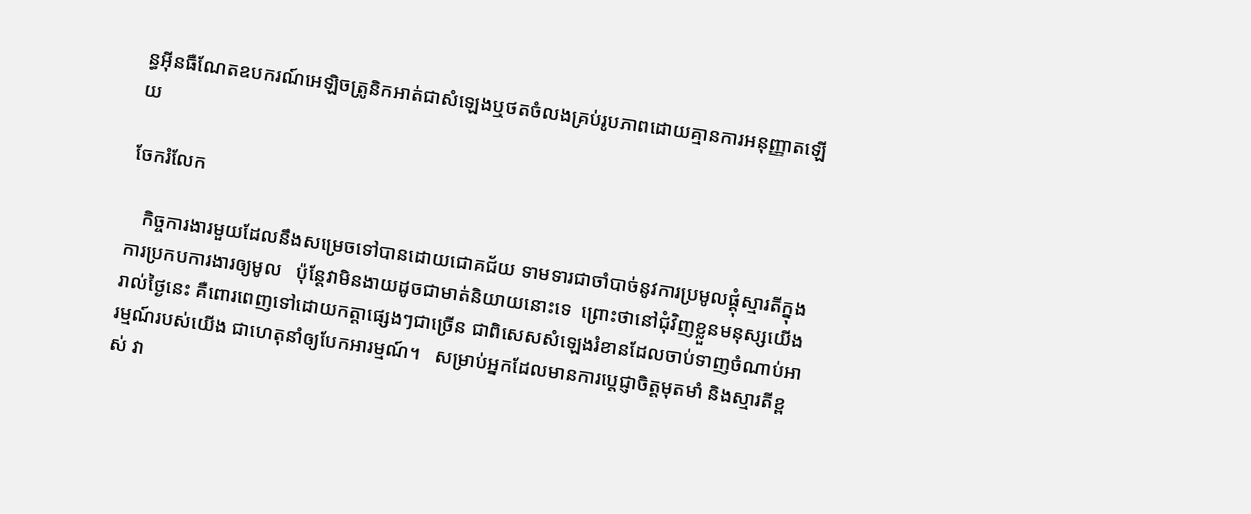ន្ធអ៊ីនធឺណែតឧបករណ៍អេឡិចត្រូនិកអាត់ជាសំឡេងឬថតចំលងគ្រប់រូបភាពដោយគ្មានការអនុញ្ញាតឡើយ

ចែករំលែក

   កិច្ចការងារមួយដែលនឹងសម្រេចទៅបានដោយជោគជ័យ ទាមទារជាចាំបាច់នូវការប្រមូលផ្តុំស្មារតីក្នុងការប្រកបការងារឲ្យមូល   ប៉ុន្តែវាមិនងាយដូចជាមាត់និយាយនោះទេ  ព្រោះថានៅជុំវិញខ្លួនមនុស្សយើងរាល់ថ្ងៃនេះ គឺពោរពេញទៅដោយកត្តាផ្សេងៗជាច្រើន ជាពិសេសសំឡេងរំខានដែលចាប់ទាញចំណាប់អារម្មណ៍របស់យើង ជាហេតុនាំឲ្យបែកអារម្មណ៍។   សម្រាប់អ្នកដែលមានការប្តេជ្ញាចិត្តមុតមាំ និងស្មារតីខ្ពស់ វា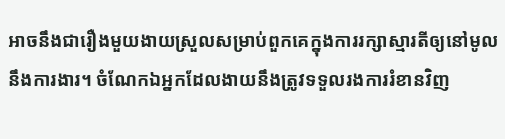អាចនឹងជារឿងមួយងាយស្រួលសម្រាប់ពួកគេក្នុងការរក្សាស្មារតីឲ្យនៅមូលនឹងការងារ។ ចំណែកឯអ្នកដែលងាយនឹងត្រូវទទួលរងការរំខានវិញ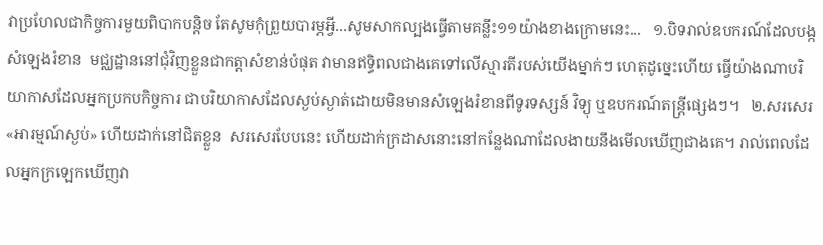វាប្រហែលជាកិច្ចការមួយពិបាកបន្តិច តែសូមកុំព្រួយបារម្ភអ្វី...សូមសាកល្បងធ្វើតាមគន្លឹះ១១យ៉ាងខាងក្រោមនេះ...   ១.បិទរាល់ឧបករណ៍ដែលបង្កសំឡេងរំខាន  មជ្ឈដ្ឋាននៅជុំវិញខ្លួនជាកត្តាសំខាន់បំផុត វាមានឥទ្ធិពលជាងគេទៅលើស្មារតីរបស់យើងម្នាក់ៗ ហេតុដូច្នេះហើយ ធ្វើយ៉ាងណាបរិយាកាសដែលអ្នកប្រកបកិច្ចការ ជាបរិយាកាសដែលស្ងប់ស្ងាត់ដោយមិនមានសំឡេងរំខានពីទូរទស្សន៍ វិទ្យុ ឬឧបករណ៍តន្រ្តីផ្សេងៗ។   ២.សរសេរ «អារម្មណ៍ស្ងប់» ហើយដាក់នៅជិតខ្លួន  សរសេរបែបនេះ ហើយដាក់ក្រដាសនោះនៅកន្លែងណាដែលងាយនឹងមើលឃើញជាងគេ។ រាល់ពេលដែលអ្នកក្រឡេកឃើញវា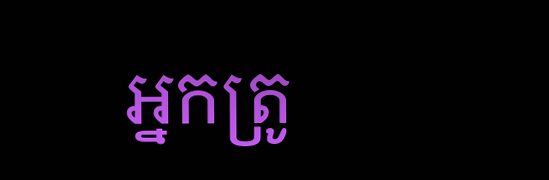អ្នកត្រូ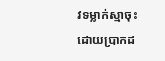វទម្លាក់ស្មាចុះ ដោយប្រាកដ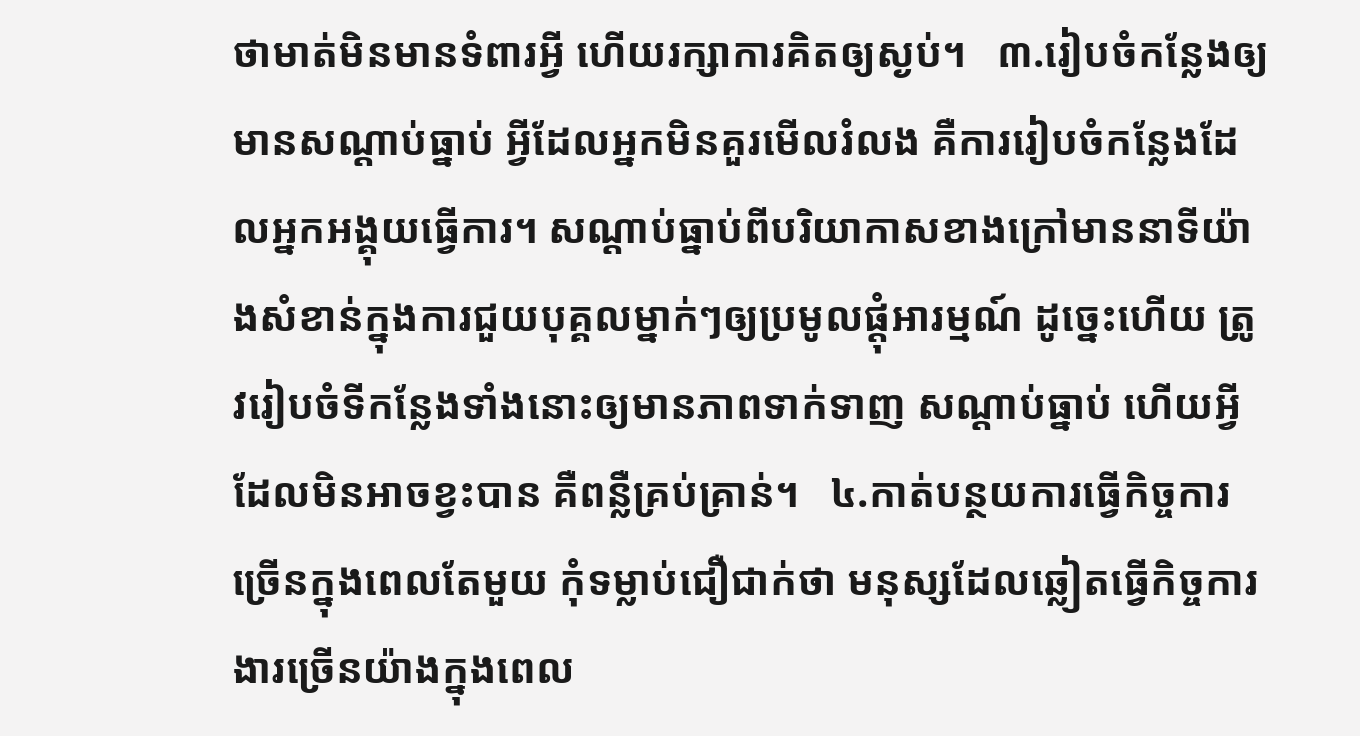ថាមាត់មិនមានទំពារអ្វី ហើយរក្សាការគិតឲ្យស្ងប់។   ៣.រៀបចំកន្លែងឲ្យមានសណ្តាប់ធ្នាប់ អ្វីដែលអ្នកមិនគួរមើលរំលង គឺការរៀបចំកន្លែងដែលអ្នកអង្គុយធ្វើការ។ សណ្តាប់ធ្នាប់ពីបរិយាកាសខាងក្រៅមាននាទីយ៉ាងសំខាន់ក្នុងការជួយបុគ្គលម្នាក់ៗឲ្យប្រមូលផ្តុំអារម្មណ៍ ដូច្នេះហើយ ត្រូវរៀបចំទីកន្លែងទាំងនោះឲ្យមានភាពទាក់ទាញ សណ្តាប់ធ្នាប់ ហើយអ្វីដែលមិនអាចខ្វះបាន គឺពន្លឺគ្រប់គ្រាន់។   ៤.កាត់បន្ថយការធ្វើកិច្ចការច្រើនក្នុងពេលតែមួយ កុំទម្លាប់ជឿជាក់ថា មនុស្សដែលឆ្លៀតធ្វើកិច្ចការងារច្រើនយ៉ាងក្នុងពេល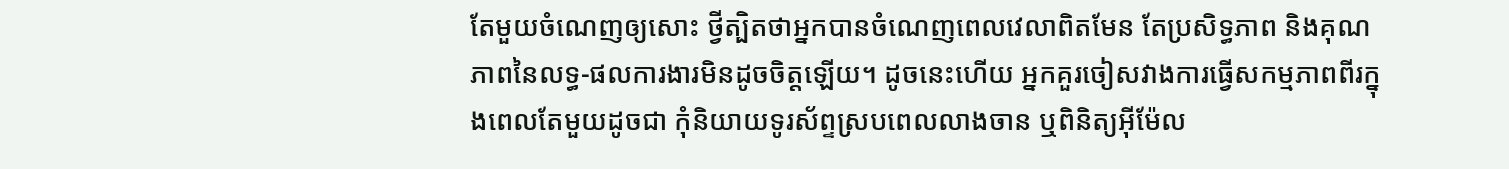តែមួយចំណេញឲ្យសោះ ថ្វីត្បិតថាអ្នកបានចំណេញពេលវេលាពិតមែន តែប្រសិទ្ធភាព និងគុណភាពនៃលទ្ធ-ផលការងារមិនដូចចិត្តឡើយ។ ដូចនេះហើយ អ្នកគួរចៀសវាងការធ្វើសកម្មភាពពីរក្នុងពេលតែមួយដូចជា កុំនិយាយទូរស័ព្ទស្របពេលលាងចាន ឬពិនិត្យអ៊ីម៉ែល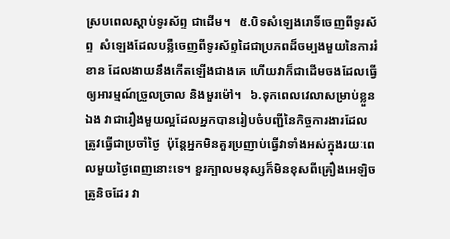ស្របពេលស្តាប់ទូរស័ព្ទ ជាដើម។   ៥.បិទសំឡេងរោទិ៍ចេញពីទូរស័ព្ទ  សំឡេងដែលបន្លឺចេញពីទូរស័ព្ទដៃជាប្រភពដ៏ចម្បងមួយនៃការរំខាន ដែលងាយនឹងកើតឡើងជាងគេ ហើយវាក៏ជាដើមចងដែលធ្វើឲ្យអារម្មណ៍ច្រួលច្រាល និងមួរម៉ៅ។   ៦.ទុកពេលវេលាសម្រាប់ខ្លួនឯង វាជារឿងមួយល្អដែលអ្នកបានរៀបចំបញ្ជីនៃកិច្ចការងារដែលត្រូវធ្វើជាប្រចាំថ្ងៃ  ប៉ុន្តែអ្នកមិនគួរប្រញាប់ធ្វើវាទាំងអស់ក្នុងរយៈពេលមួយថ្ងៃពេញនោះទេ។ ខួរក្បាលមនុស្សក៏មិនខុសពីគ្រឿងអេឡិចត្រូនិចដែរ វា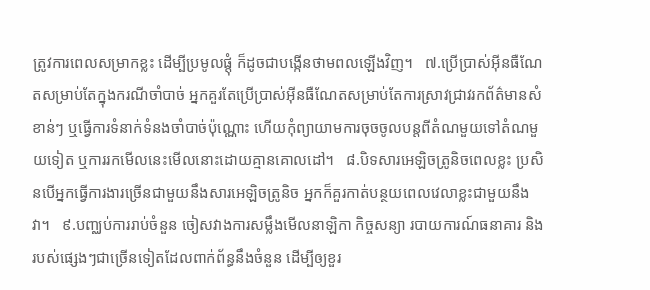ត្រូវការពេលសម្រាកខ្លះ ដើម្បីប្រមូលផ្តុំ ក៏ដូចជាបង្កើនថាមពលឡើងវិញ។   ៧.ប្រើប្រាស់អ៊ីនធឺណែតសម្រាប់តែក្នុងករណីចាំបាច់ អ្នកគួរតែប្រើប្រាស់អ៊ីនធឺណែតសម្រាប់តែការស្រាវជ្រាវរកព័ត៌មានសំខាន់ៗ ឬធ្វើការទំនាក់ទំនងចាំបាច់ប៉ុណ្ណោះ ហើយកុំព្យាយាមការចុចចូលបន្តពីតំណមួយទៅតំណមួយទៀត ឬការរកមើលនេះមើលនោះដោយគ្មានគោលដៅ។   ៨.បិទសារអេឡិចត្រូនិចពេលខ្លះ ប្រសិនបើអ្នកធ្វើការងារច្រើនជាមួយនឹងសារអេឡិចត្រូនិច អ្នកក៏គួរកាត់បន្ថយពេលវេលាខ្លះជាមួយនឹងវា។   ៩.បញ្ឈប់ការរាប់ចំនួន ចៀសវាងការសម្លឹងមើលនាឡិកា កិច្ចសន្យា របាយការណ៍ធនាគារ និងរបស់ផ្សេងៗជាច្រើនទៀតដែលពាក់ព័ន្ធនឹងចំនួន ដើម្បីឲ្យខួរ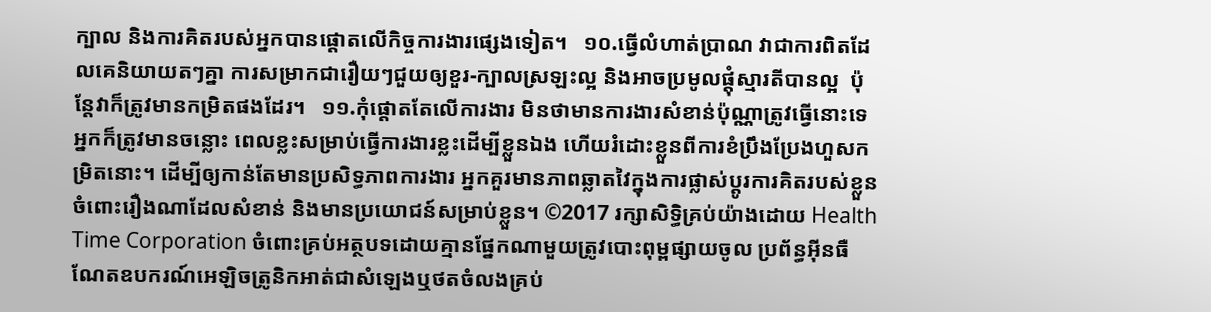ក្បាល និងការគិតរបស់អ្នកបានផ្តោតលើកិច្ចការងារផ្សេងទៀត។   ១០.ធ្វើលំហាត់ប្រាណ វាជាការពិតដែលគេនិយាយតៗគ្នា ការសម្រាកជារឿយៗជួយឲ្យខួរ-ក្បាលស្រឡះល្អ និងអាចប្រមូលផ្តុំស្មារតីបានល្អ  ប៉ុន្តែវាក៏ត្រូវមានកម្រិតផងដែរ។   ១១.កុំផ្តោតតែលើការងារ មិនថាមានការងារសំខាន់ប៉ុណ្ណាត្រូវធ្វើនោះទេ អ្នកក៏ត្រូវមានចន្លោះ ពេលខ្លះសម្រាប់ធ្វើការងារខ្លះដើម្បីខ្លួនឯង ហើយរំដោះខ្លួនពីការខំប្រឹងប្រែងហួសកម្រិតនោះ។ ដើម្បីឲ្យកាន់តែមានប្រសិទ្ធភាពការងារ អ្នកគួរមានភាពឆ្លាតវៃក្នុងការផ្លាស់ប្តូរការគិតរបស់ខ្លួនចំពោះរឿងណាដែលសំខាន់ និងមានប្រយោជន៍សម្រាប់ខ្លួន។ ©2017 រក្សាសិទ្ធិគ្រប់យ៉ាងដោយ Health Time Corporation ចំពោះគ្រប់អត្ថបទដោយគ្មានផ្នែកណាមួយត្រូវបោះពុម្ពផ្សាយចូល ប្រព័ន្ធអ៊ីនធឺណែតឧបករណ៍អេឡិចត្រូនិកអាត់ជាសំឡេងឬថតចំលងគ្រប់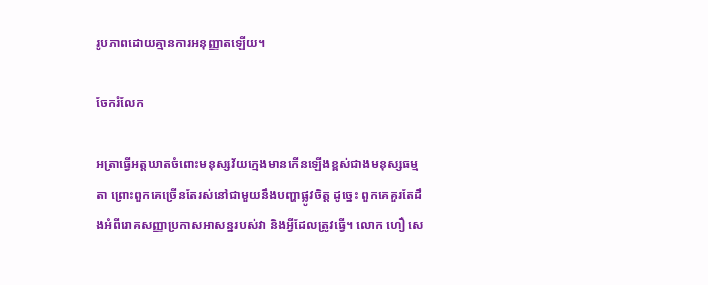រូបភាពដោយគ្មានការអនុញ្ញាតឡើយ។

ចែករំលែក

អត្រាធ្វើអត្តឃាតចំពោះមនុស្សវ័យក្មេងមានកើនឡើងខ្ពស់ជាងមនុស្សធម្មតា ព្រោះពួកគេច្រើនតែរស់នៅជាមួយនឹងបញ្ហាផ្លូវចិត្ត ដូច្នេះ ពួកគេគួរតែដឹងអំពីរោគសញ្ញាប្រកាសអាសន្នរបស់វា និងអ្វីដែលត្រូវធ្វើ។ លោក ហឿ សេ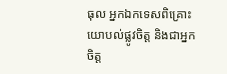ធុល អ្នកឯកទេសពិគ្រោះយោបល់ផ្លូវចិត្ត និងជាអ្នកចិត្ត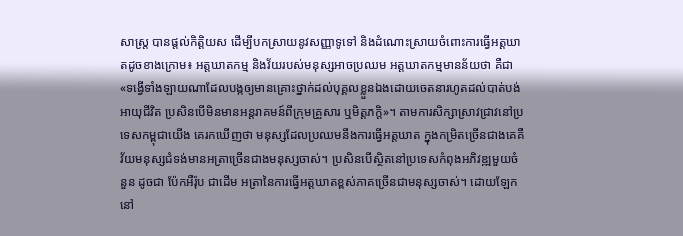សាស្រ្ត បានផ្តល់កិតិ្តយស ដើម្បីបកស្រាយនូវសញ្ញាទូទៅ និងដំណោះស្រាយចំពោះការធ្វើអត្តឃាតដូចខាងក្រោម៖ អត្តឃាតកម្ម និងវ័យរបស់មនុស្សអាចប្រឈម អត្តឃាតកម្មមានន័យថា គឺជា«ទង្វើទាំងឡាយណាដែលបង្កឲ្យមានគ្រោះថ្នាក់ដល់បុគ្គលខ្លួនឯងដោយចេតនារហូតដល់បាត់បង់អាយុជីវិត ប្រសិនបើមិនមានអន្តរាគមន៍ពីក្រុមគ្រួសារ ឬមិត្តភក្តិ»។ តាមការសិក្សាស្រាវជ្រាវនៅប្រទេសកម្ពុជាយើង គេរកឃើញថា មនុស្សដែលប្រឈមនឹងការធ្វើអត្តឃាត ក្នុងកម្រិតច្រើនជាងគេគឺ  វ័យមនុស្សជំទង់មានអត្រាច្រើនជាងមនុស្សចាស់។ ប្រសិនបើស្ថិតនៅប្រទេសកំពុងអភិវឌ្ឍមួយចំនួន ដូចជា ប៉ែកអឺរ៉ុប ជាដើម អត្រានៃការធ្វើអត្តឃាតខ្ពស់ភាគច្រើនជាមនុស្សចាស់។ ដោយឡែក នៅ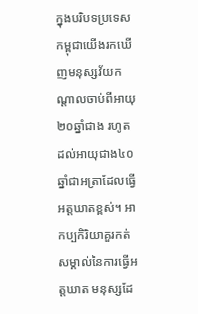ក្នុងបរិបទប្រទេសកម្ពុជាយើងរកឃើញមនុស្សវ័យកណ្តាលចាប់ពីអាយុ ២០ឆ្នាំជាង រហូតដល់អាយុជាង៤០ឆ្នាំជាអត្រាដែលធ្វើអត្តឃាតខ្ពស់។ អាកប្បកិរិយាគួរកត់សម្គាល់នៃការធ្វើអត្តឃាត មនុស្សដែ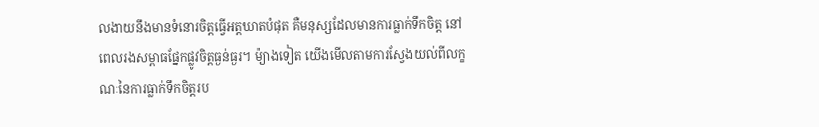លងាយនឹងមានទំនោរចិត្តធ្វើអត្តឃាតបំផុត គឺមនុស្សដែលមានការធ្លាក់ទឹកចិត្ត នៅពេលរងសម្ពាធផ្នែកផ្លូវចិត្តធ្ងន់ធ្ងរ។ ម៉្យាងទៀត យើងមើលតាមការស្វែងយល់ពីលក្ខណៈនៃការធ្លាក់ទឹកចិត្តរប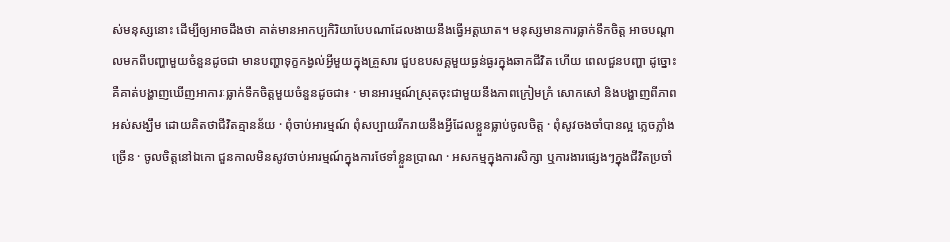ស់មនុស្សនោះ ដើម្បីឲ្យអាចដឹងថា គាត់មានអាកប្បកិរិយាបែបណាដែលងាយនឹងធ្វើអត្តឃាត។ មនុស្សមានការធ្លាក់ទឹកចិត្ត អាចបណ្តាលមកពីបញ្ហាមួយចំនួនដូចជា មានបញ្ហាទុក្ខកង្វល់អ្វីមួយក្នុងគ្រួសារ ជួបឧបសគ្គមួយធ្ងន់ធ្ងរក្នុងឆាកជីវិត ហើយ ពេលជួនបញ្ហា ដូច្នោះ គឺគាត់បង្ហាញឃើញអាការៈធ្លាក់ទឹកចិត្តមួយចំនួនដូចជា៖ · មានអារម្មណ៍ស្រុតចុះជាមួយនឹងភាពក្រៀមក្រំ សោកសៅ និងបង្ហាញពីភាពអស់សង្ឃឹម ដោយគិតថាជីវិតគ្មានន័យ · ពុំចាប់អារម្មណ៍ ពុំសប្បាយរីករាយនឹងអ្វីដែលខ្លួនធ្លាប់ចូលចិត្ត · ពុំសូវចងចាំបានល្អ ភ្លេចភ្លាំងច្រើន · ចូលចិត្តនៅឯកោ ជួនកាលមិនសូវចាប់អារម្មណ៍ក្នុងការថែទាំខ្លួនប្រាណ · អសកម្មក្នុងការសិក្សា ឬការងារផ្សេងៗក្នុងជីវិតប្រចាំ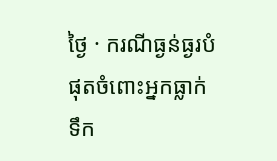ថ្ងៃ · ករណីធ្ងន់ធ្ងរបំផុតចំពោះអ្នកធ្លាក់ទឹក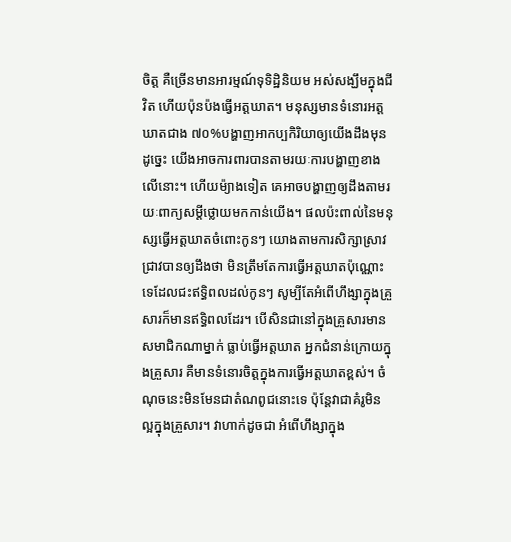ចិត្ត គឺច្រើនមានអារម្មណ៍ទុទិដ្ឋិនិយម អស់សង្ឃឹមក្នុងជីវិត ហើយប៉ុនប៉ងធ្វើអត្តឃាត។ មនុស្សមានទំនោរអត្តឃាតជាង ៧០%បង្ហាញអាកប្បកិរិយាឲ្យយើងដឹងមុន ដូច្នេះ យើងអាចការពារបានតាមរយៈការបង្ហាញខាងលើនោះ។ ហើយម៉្យាងទៀត គេអាចបង្ហាញឲ្យដឹងតាមរយៈពាក្យសម្តីថ្លោយមកកាន់យើង។ ផលប៉ះពាល់នៃមនុស្សធ្វើអត្តឃាតចំពោះកូនៗ យោងតាមការសិក្សាស្រាវជ្រាវបានឲ្យដឹងថា មិនត្រឹមតែការធ្វើអត្តឃាតប៉ុណ្ណោះទេដែលជះឥទ្ធិពលដល់កូនៗ សូម្បីតែអំពើហឹង្សាក្នុងគ្រួសារក៏មានឥទ្ធិពលដែរ។ បើសិនជានៅក្នុងគ្រួសារមានសមាជិកណាម្នាក់ ធ្លាប់ធ្វើអត្តឃាត អ្នកជំនាន់ក្រោយក្នុងគ្រួសារ គឺមានទំនោរចិត្តក្នុងការធ្វើអត្តឃាតខ្ពស់។ ចំណុចនេះមិនមែនជាតំណពូជនោះទេ ប៉ុន្តែវាជាគំរូមិនល្អក្នុងគ្រួសារ។ វាហាក់ដូចជា អំពើហឹង្សាក្នុង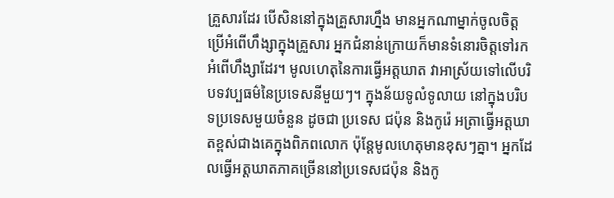គ្រួសារដែរ បើសិននៅក្នុងគ្រួសារហ្នឹង មានអ្នកណាម្នាក់ចូលចិត្ត ប្រើអំពើហឹង្សាក្នុងគ្រួសារ អ្នកជំនាន់ក្រោយក៏មានទំនោរចិត្តទៅរកអំពើហឹង្សាដែរ។ មូលហេតុនៃការធ្វើអត្តឃាត វាអាស្រ័យទៅលើបរិបទវប្បធម៌នៃប្រទេសនីមួយៗ។ ក្នុងន័យទូលំទូលាយ នៅក្នុងបរិបទប្រទេសមួយចំនួន ដូចជា ប្រទេស ជប៉ុន និងកូរ៉េ អត្រាធ្វើអត្តឃាតខ្ពស់ជាងគេក្នុងពិភពលោក ប៉ុន្តែមូលហេតុមានខុសៗគ្នា។ អ្នកដែលធ្វើអត្តឃាតភាគច្រើននៅប្រទេសជប៉ុន និងកូ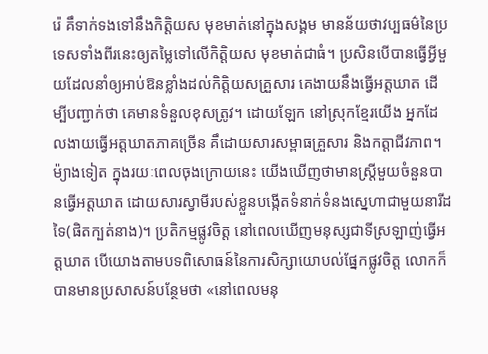រ៉េ គឹទាក់ទងទៅនឹងកិតិ្តយស មុខមាត់នៅក្នុងសង្គម មានន័យថាវប្បធម៌នៃប្រទេសទាំងពីរនេះឲ្យតម្លៃទៅលើកិតិ្តយស មុខមាត់ជាធំ។ ប្រសិនបើបានធ្វើអ្វីមួយដែលនាំឲ្យអាប់ឱនខ្លាំងដល់កិត្តិយសគ្រួសារ គេងាយនឹងធ្វើអត្តឃាត ដើម្បីបញ្ជាក់ថា គេមានទំនួលខុសត្រូវ។ ដោយឡែក នៅស្រុកខ្មែរយើង អ្នកដែលងាយធ្វើអត្តឃាតភាគច្រើន គឹដោយសារសម្ពាធគ្រួសារ និងកត្តាជីវភាព។ ម៉្យាងទៀត ក្នុងរយៈពេលចុងក្រោយនេះ យើងឃើញថាមានស្ត្រីមួយចំនួនបានធ្វើអត្តឃាត ដោយសារស្វាមីរបស់ខ្លួនបង្កើតទំនាក់ទំនងស្នេហាជាមួយនារីដទៃ(ផិតក្បត់នាង)។ ប្រតិកម្មផ្លូវចិត្ត នៅពេលឃើញមនុស្សជាទីស្រឡាញ់ធ្វើអត្តឃាត បើយោងតាមបទពិសោធន៍នៃការសិក្សាយោបល់ផ្នែកផ្លូវចិត្ត លោកក៏បានមានប្រសាសន៍បន្ថែមថា «នៅពេលមនុ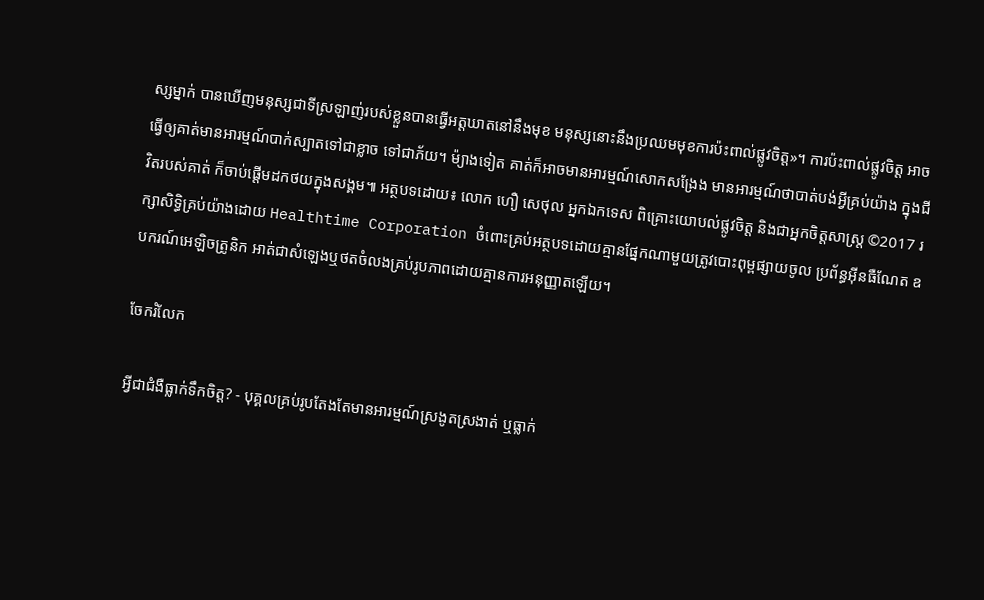ស្សម្នាក់ បានឃើញមនុស្សជាទីស្រឡាញ់របស់ខ្លួនបានធ្វើអត្តឃាតនៅនឹងមុខ មនុស្សនោះនឹងប្រឈមមុខការប៉ះពាល់ផ្លូវចិត្ត»។ ការប៉ះពាល់ផ្លូវចិត្ត អាចធ្វើឲ្យគាត់មានអារម្មណ៍បាក់ស្បាតទៅជាខ្លាច ទៅជាភ័យ។ ម៉្យាងទៀត គាត់ក៏អាចមានអារម្មណ៍សោកសង្រែង មានអារម្មណ៍ថាបាត់បង់អ្វីគ្រប់យ៉ាង ក្នុងជីវិតរបស់គាត់ ក៏ចាប់ផ្តើមដកថយក្នុងសង្គម៕ អត្ថបទដោយ៖ លោក ហឿ សេថុល អ្នកឯកទេស ពិគ្រោះយោបល់ផ្លូវចិត្ត និងជាអ្នកចិត្តសាស្ត្រ ©2017 រក្សាសិទ្ធិគ្រប់យ៉ាងដោយ Healthtime Corporation ចំពោះគ្រប់អត្ថបទដោយគ្មានផ្នែកណាមួយត្រូវបោះពុម្ពផ្សាយចូល ប្រព័ន្ធអ៊ីនធឺណែត ឧបករណ៍អេឡិចត្រូនិក អាត់ជាសំឡេងឬថតចំលងគ្រប់រូបភាពដោយគ្មានការអនុញ្ញាតឡើយ។

ចែករំលែក

អ្វីជាជំងឺធ្លាក់ទឹកចិត្ត? - បុគ្គលគ្រប់រូបតែងតែមានអារម្មណ៍ស្រងូតស្រងាត់ ឬធ្លាក់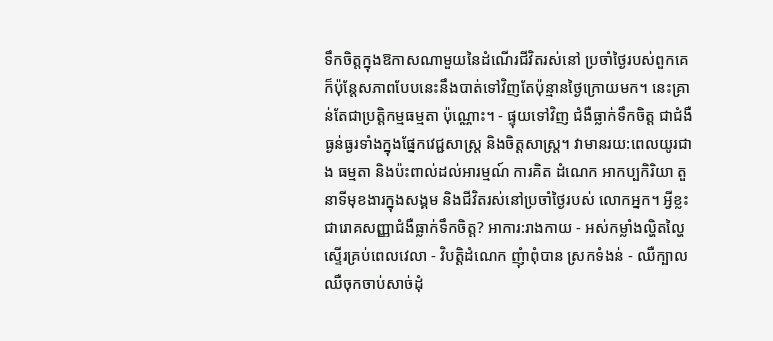ទឹកចិត្តក្នុងឱកាសណាមួយនៃដំណើរជីវិតរស់នៅ ប្រចាំថ្ងៃរបស់ពួកគេ ក៏ប៉ុន្តែសភាពបែបនេះនឹងបាត់ទៅវិញតែប៉ុន្មានថ្ងៃក្រោយមក។ នេះគ្រាន់តែជាប្រត្តិកម្មធម្មតា ប៉ុណ្ណោះ។ - ផ្ទុយទៅវិញ ជំងឺធ្លាក់ទឹកចិត្ត ជាជំងឺធ្ងន់ធ្ងរទាំងក្នុងផ្នែកវេជ្ជសាស្រ្ត និងចិត្តសាស្រ្ត។ វាមានរយ:ពេលយូរជាង ធម្មតា និងប៉ះពាល់ដល់អារម្មណ៍ ការគិត ដំណេក អាកប្បកិរិយា តួនាទីមុខងារក្នុងសង្គម និងជីវិតរស់នៅប្រចាំថ្ងៃរបស់ លោកអ្នក។ អ្វីខ្លះជារោគសញ្ញាជំងឺធ្លាក់ទឹកចិត្ត? អាការ:រាងកាយ - អស់កម្លាំងល្ហិតល្ហៃស្ទើរគ្រប់ពេលវេលា - វិបត្តិដំណេក ញុំាពុំបាន ស្រកទំងន់ - ឈឺក្បាល ឈឺចុកចាប់សាច់ដុំ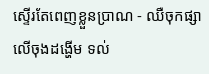ស្ទើរតែពេញខ្លួនប្រាណ - ឈឺចុកផ្សាលើចុងដង្ហើម ទល់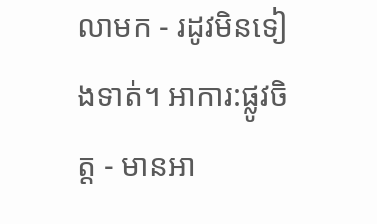លាមក - រដូវមិនទៀងទាត់។ អាការ:ផ្លូវចិត្ត - មានអា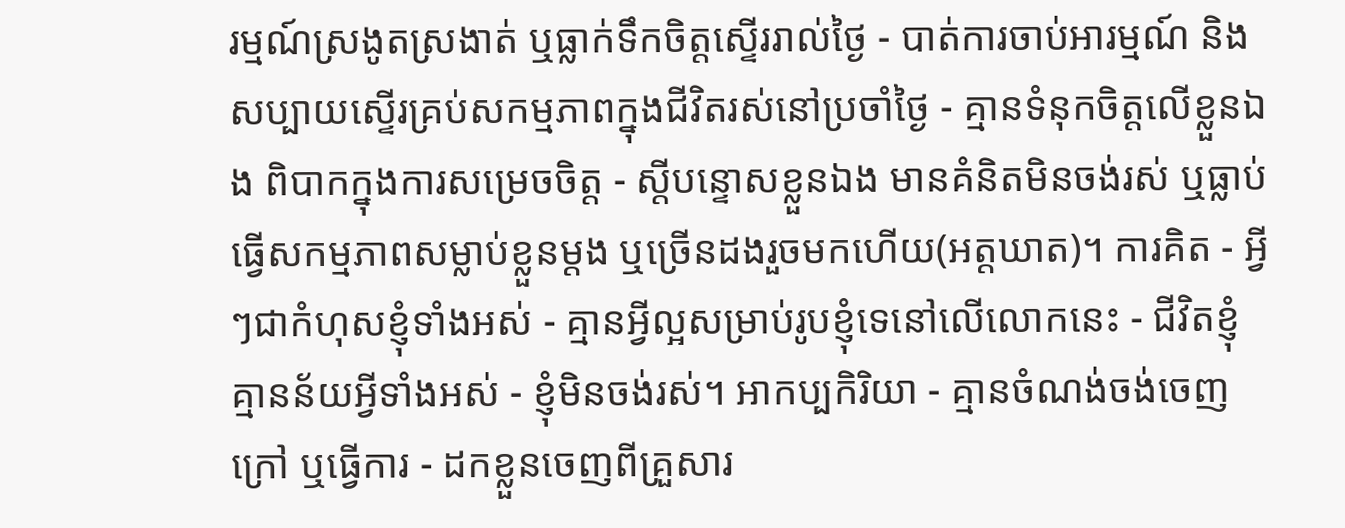រម្មណ៍ស្រងូតស្រងាត់ ឬធ្លាក់ទឹកចិត្តស្ទើររាល់ថ្ងៃ - បាត់ការចាប់អារម្មណ៍ និងសប្បាយស្ទើរគ្រប់សកម្មភាពក្នុងជីវិតរស់នៅប្រចាំថ្ងៃ - គ្មានទំនុកចិត្តលើខ្លួនឯង ពិបាកក្នុងការសម្រេចចិត្ត - ស្តីបន្ទោសខ្លួនឯង មានគំនិតមិនចង់រស់ ឬធ្លាប់ធ្វើសកម្មភាពសម្លាប់ខ្លួនម្តង ឬច្រើនដងរួចមកហើយ(អត្តឃាត)។ ការគិត - អ្វីៗជាកំហុសខ្ញុំទាំងអស់ - គ្មានអ្វីល្អសម្រាប់រូបខ្ញុំទេនៅលើលោកនេះ - ជីវិតខ្ញុំគ្មានន័យអ្វីទាំងអស់ - ខ្ញុំមិនចង់រស់។ អាកប្បកិរិយា - គ្មានចំណង់ចង់ចេញក្រៅ ឬធ្វើការ - ដកខ្លួនចេញពីគ្រួសារ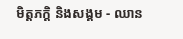មិត្តភក្តិ និងសង្គម - ឈាន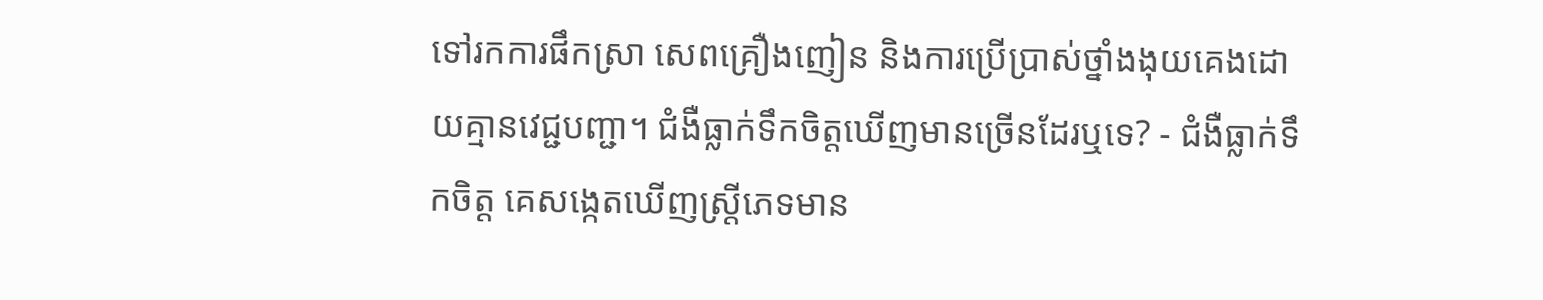ទៅរកការផឹកស្រា សេពគ្រឿងញៀន និងការប្រើប្រាស់ថ្នាំងងុយគេងដោយគ្មានវេជ្ជបញ្ជា។ ជំងឺធ្លាក់ទឹកចិត្តឃើញមានច្រើនដែរឬទេ? - ជំងឺធ្លាក់ទឹកចិត្ត គេសង្កេតឃើញស្រ្តីភេទមាន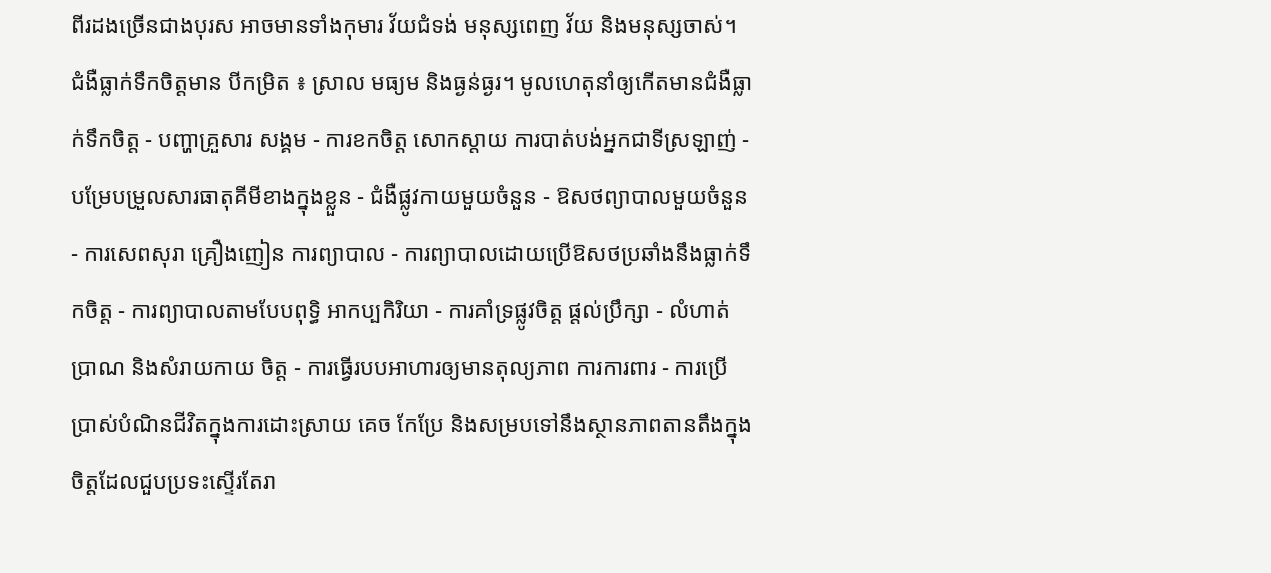ពីរដងច្រើនជាងបុរស អាចមានទាំងកុមារ វ័យជំទង់ មនុស្សពេញ វ័យ និងមនុស្សចាស់។ ជំងឺធ្លាក់ទឹកចិត្តមាន បីកម្រិត ៖ ស្រាល មធ្យម និងធ្ងន់ធ្ងរ។ មូលហេតុនាំឲ្យកើតមានជំងឺធ្លាក់ទឹកចិត្ត - បញ្ហាគ្រួសារ សង្គម - ការខកចិត្ត សោកស្តាយ ការបាត់បង់អ្នកជាទីស្រឡាញ់ - បម្រែបម្រួលសារធាតុគីមីខាងក្នុងខ្លួន - ជំងឺផ្លូវកាយមួយចំនួន - ឱសថព្យាបាលមួយចំនួន - ការសេពសុរា គ្រឿងញៀន ការព្យាបាល - ការព្យាបាលដោយប្រើឱសថប្រឆាំងនឹងធ្លាក់ទឹកចិត្ត - ការព្យាបាលតាមបែបពុទ្ធិ អាកប្បកិរិយា - ការគាំទ្រផ្លូវចិត្ត ផ្តល់ប្រឹក្សា - លំហាត់ប្រាណ និងសំរាយកាយ ចិត្ត - ការធ្វើរបបអាហារឲ្យមានតុល្យភាព ការការពារ - ការប្រើប្រាស់បំណិនជីវិតក្នុងការដោះស្រាយ គេច កែប្រែ និងសម្របទៅនឹងស្ថានភាពតានតឹងក្នុងចិត្តដែលជួបប្រទះស្ទើរតែរា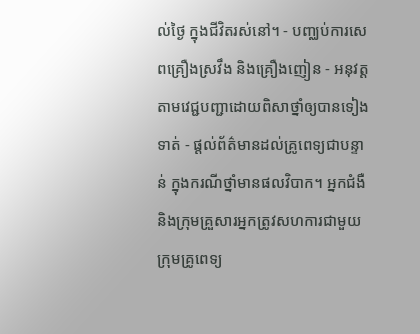ល់ថ្ងៃ ក្នុងជីវិតរស់នៅ។ - បញ្ឈប់ការសេពគ្រឿងស្រវឹង និងគ្រឿងញៀន - អនុវត្តតាមវេជ្ជបញ្ជាដោយពិសាថ្នាំឲ្យបានទៀងទាត់ - ផ្តល់ព័ត៌មានដល់គ្រូពេទ្យជាបន្ទាន់ ក្នុងករណីថ្នាំមានផលវិបាក។ អ្នកជំងឺ និងក្រុមគ្រួសារអ្នកត្រូវសហការជាមួយក្រុមគ្រូពេទ្យ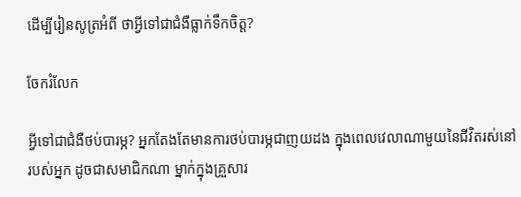ដើម្បីរៀនសូត្រអំពី ថាអ្វីទៅជាជំងឺធ្លាក់ទឹកចិត្ត?

ចែករំលែក

អ្វីទៅជាជំងឺថប់បារម្ភ? អ្នកតែងតែមានការថប់បារម្ភជាញយដង ក្នុងពេលវេលាណាមួយនៃជីវិតរស់នៅរបស់អ្នក ដូចជាសមាជិកណា ម្នាក់ក្នុងគ្រួសារ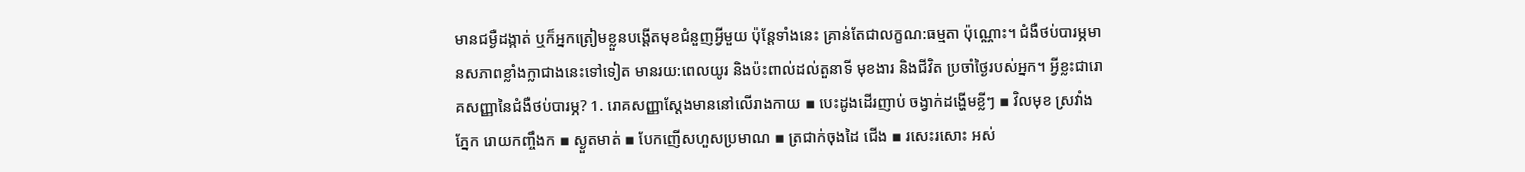មានជម្ងឺដង្កាត់ ឬក៏អ្នកត្រៀមខ្លួនបង្តើតមុខជំនួញអ្វីមួយ ប៉ុន្តែទាំងនេះ គ្រាន់តែជាលក្ខណ:ធម្មតា ប៉ុណ្ណោះ។ ជំងឺថប់បារម្ភមានសភាពខ្លាំងក្លាជាងនេះទៅទៀត មានរយ:ពេលយូរ និងប៉ះពាល់ដល់តួនាទី មុខងារ និងជីវិត ប្រចាំថ្ងៃរបស់អ្នក។ អ្វីខ្លះជារោគសញ្ញានៃជំងឺថប់បារម្ភ? 1. រោគសញ្ញាស្តែងមាននៅលើរាងកាយ ▪ បេះដូងដើរញាប់ ចង្វាក់ដង្ហើមខ្លីៗ ▪ វិលមុខ ស្រវាំងភ្នែក រោយកញ្ចឹងក ▪ ស្ងួតមាត់ ▪ បែកញើសហួសប្រមាណ ▪ ត្រជាក់ចុងដៃ ជើង ▪ រសេះរសោះ អស់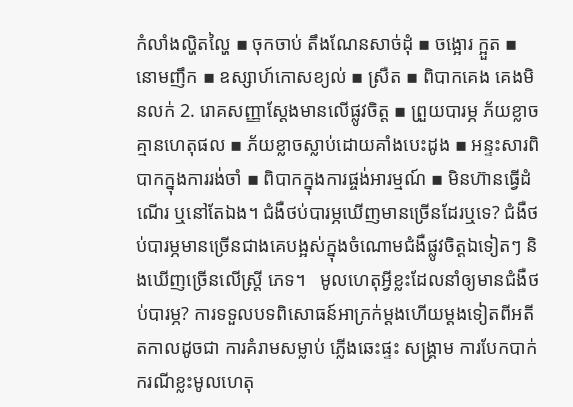កំលាំងល្ហិតល្ហៃ ▪ ចុកចាប់ តឹងណែនសាច់ដុំ ▪ ចង្អោរ ក្អួត ▪ នោមញឹក ▪ ឧស្សាហ៍កោសខ្យល់ ▪ ស្រឺត ▪ ពិបាកគេង គេងមិនលក់ 2. រោគសញ្ញាស្តែងមានលើផ្លូវចិត្ត ▪ ព្រួយបារម្ភ ភ័យខ្លាចគ្មានហេតុផល ▪ ភ័យខ្លាចស្លាប់ដោយគាំងបេះដូង ▪ អន្ទះសារពិបាកក្នុងការរង់ចាំ ▪ ពិបាកក្នុងការផ្ចង់អារម្មណ៍ ▪ មិនហ៊ានធ្វើដំណើរ ឬនៅតែឯង។ ជំងឺថប់បារម្ភឃើញមានច្រើនដែរឬទេ? ជំងឺថប់បារម្ភមានច្រើនជាងគេបង្អស់ក្នុងចំណោមជំងឺផ្លូវចិត្តឯទៀតៗ និងឃើញច្រើនលើស្រ្តី ភេទ។   មូលហេតុអ្វីខ្លះដែលនាំឲ្យមានជំងឺថប់បារម្ភ? ការទទួលបទពិសោធន៍អាក្រក់ម្តងហើយម្តងទៀតពីអតីតកាលដូចជា ការគំរាមសម្លាប់ ភ្លើងឆេះផ្ទះ សង្គ្រាម ការបែកបាក់ ករណីខ្លះមូលហេតុ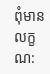ពុំមានលក្ខណ: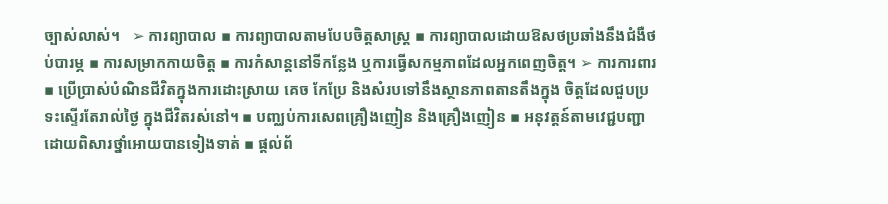ច្បាស់លាស់។   ➢ ការព្យាបាល ▪ ការព្យាបាលតាមបែបចិត្តសាស្រ្ត ▪ ការព្យាបាលដោយឱសថប្រឆាំងនឹងជំងឺថប់បារម្ភ ▪ ការសម្រាកកាយចិត្ត ▪ ការកំសាន្តនៅទីកន្លែង ឬការធ្វើសកម្មភាពដែលអ្នកពេញចិត្ត។ ➢ ការការពារ ▪ ប្រើប្រាស់បំណិនជីវិតក្នុងការដោះស្រាយ គេច កែប្រែ និងសំរបទៅនឹងស្ថានភាពតានតឹងក្នុង ចិត្តដែលជួបប្រទះស្ទើរតែរាល់ថ្ងៃ ក្នុងជីវិតរស់នៅ។ ▪ បញ្ឈប់ការសេពគ្រឿងញៀន និងគ្រឿងញៀន ▪ អនុវត្តន៍តាមវេជ្ជបញ្ជាដោយពិសារថ្នាំអោយបានទៀងទាត់ ▪ ផ្តល់ព័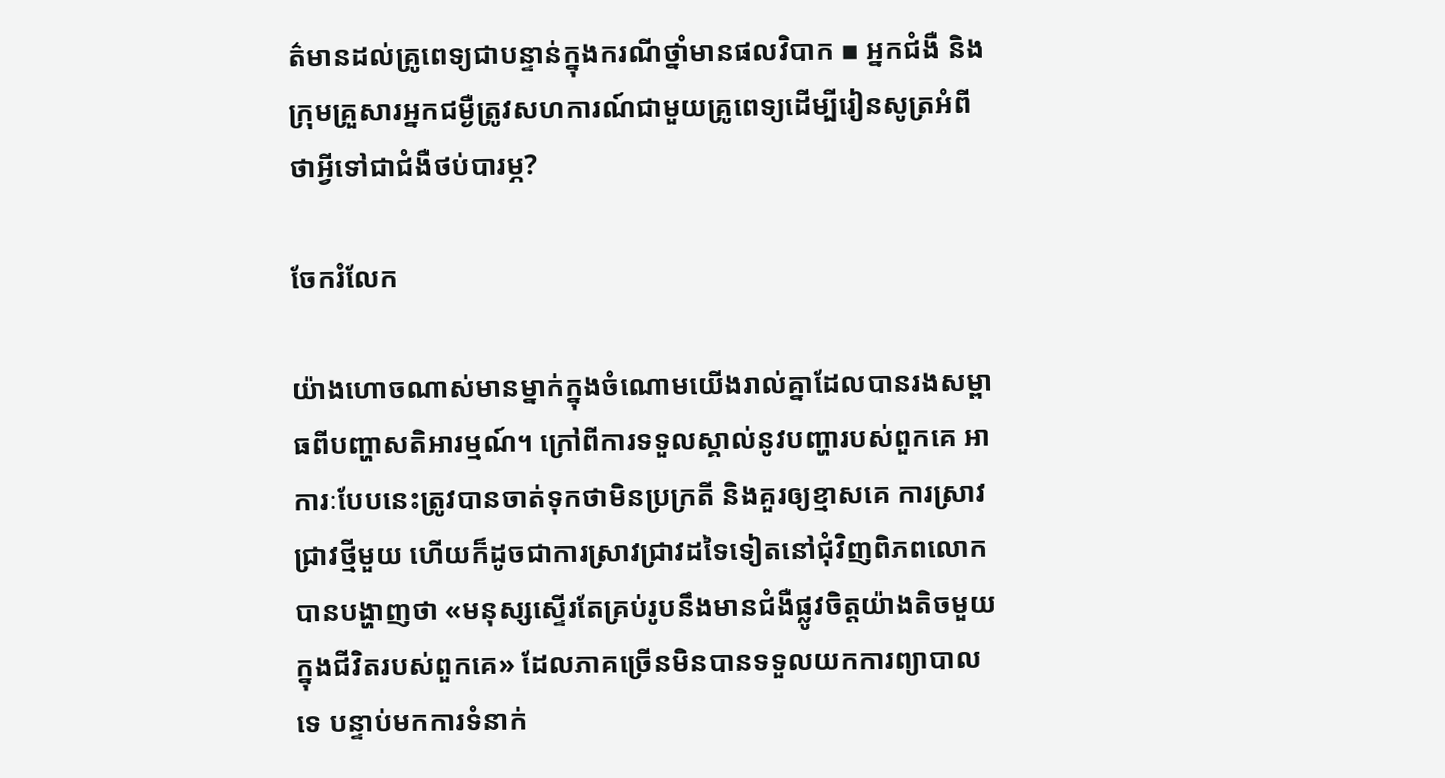ត៌មានដល់គ្រូពេទ្យជាបន្ទាន់ក្នុងករណីថ្នាំមានផលវិបាក ▪ អ្នកជំងឺ និងក្រុមគ្រួសារអ្នកជម្ងឺត្រូវសហការណ៍ជាមួយគ្រូពេទ្យដើម្បីរៀនសូត្រអំពី ថាអ្វីទៅជាជំងឺថប់បារម្ភ?

ចែករំលែក

យ៉ាងហោចណាស់មានម្នាក់ក្នុងចំណោមយើងរាល់គ្នាដែលបានរងសម្ពាធពីបញ្ហាសតិអារម្មណ៍។ ក្រៅពីការទទួលស្គាល់នូវបញ្ហារបស់ពួកគេ អាការៈបែបនេះត្រូវបានចាត់ទុកថាមិនប្រក្រតី និងគួរឲ្យខ្មាសគេ ការស្រាវជ្រាវថ្មីមួយ ហើយក៏ដូចជាការស្រាវជ្រាវដទៃទៀតនៅជុំវិញពិភពលោកបានបង្ហាញថា «មនុស្សស្ទើរតែគ្រប់រូបនឹងមានជំងឺផ្លូវចិត្តយ៉ាងតិចមួយក្នុងជីវិតរបស់ពួកគេ» ដែលភាគច្រើនមិនបានទទួលយកការព្យាបាលទេ បន្ទាប់មកការទំនាក់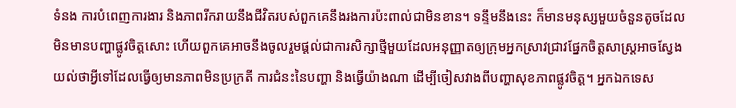ទំនង ការបំពេញការងារ និងភាពរីករាយនឹងជីវិតរបស់ពួកគេនឹងរងការប៉ះពាល់ជាមិនខាន។ ទន្ទឹមនឹងនេះ ក៏មានមនុស្សមួយចំនួនតូចដែលមិនមានបញ្ហាផ្លូវចិត្តសោះ ហើយពួកគេអាចនឹងចូលរួមផ្ដល់ជាការសិក្សាថ្មីមួយដែលអនុញ្ញាតឲ្យក្រុមអ្នកស្រាវជ្រាវផ្នែកចិត្តសាស្ត្រអាចស្វែងយល់ថាអ្វីទៅដែលធ្វើឲ្យមានភាពមិនប្រក្រតី ការជំនះនៃបញ្ហា និងធ្វើយ៉ាងណា ដើម្បីចៀសវាងពីបញ្ហាសុខភាពផ្លូវចិត្ត។ អ្នកឯកទេស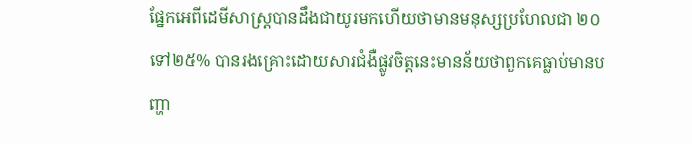ផ្នែកអេពីដេមីសាស្ត្របានដឹងជាយូរមកហើយថាមានមនុស្សប្រហែលជា ២០ទៅ២៥% បានរងគ្រោះដោយសារជំងឺផ្លូវចិត្តនេះមានន័យថាពួកគេធ្លាប់មានបញ្ហា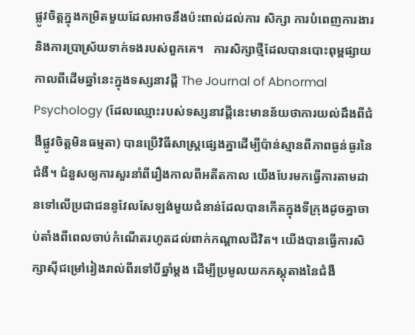ផ្លូវចិត្តក្នុងកម្រិតមួយដែលអាចនឹងប៉ះពាល់ដល់ការ សិក្សា ការបំពេញការងារ និងការប្រាស្រ័យទាក់ទងរបស់ពួកគេ។   ការសិក្សាថ្មីដែលបានបោះពុម្ពផ្សាយកាលពីដើមឆ្នាំនេះក្នុងទស្សនាវដ្តី The Journal of Abnormal Psychology (ដែលឈ្មោះរបស់ទស្សនាវដ្តីនេះមានន័យថាការយល់ដឹងពីជំងឺផ្លូវចិត្តមិនធម្មតា) បានប្រើវិធីសាស្ត្រផ្សេងគ្នាដើម្បីប៉ាន់ស្មានពីភាពធ្ងន់ធ្ងរនៃជំងឺ។ ជំនួសឲ្យការសួរនាំពីរឿងកាលពីអតីតកាល យើងបែរមកធ្វើការតាមដានទៅលើប្រជាជននូវែលសែឡង់មួយជំនាន់ដែលបានកើតក្នុងទីក្រុងដូចគ្នាចាប់តាំងពីពេលចាប់កំណើតរហូតដល់ពាក់កណ្ដាលជីវិត។ យើងបានធ្វើការសិក្សាស៊ីជម្រៅរៀងរាល់ពីរទៅបីឆ្នាំម្ដង ដើម្បីប្រមូលយកភស្តុតាងនៃជំងឺ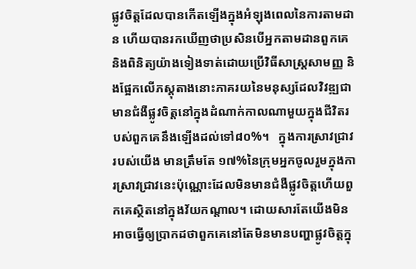ផ្លូវចិត្តដែលបានកើតឡើងក្នុងអំឡុងពេលនៃការតាមដាន ហើយបានរកឃើញថាប្រសិនបើអ្នកតាមដានពួកគេ និងពិនិត្យយ៉ាងទៀងទាត់ដោយប្រើវិធីសាស្ត្រសាមញ្ញ និងផ្អែកលើភស្តុតាងនោះភាគរយនៃមនុស្សដែលវិវឌ្ឍជាមានជំងឺផ្លូវចិត្តនៅក្នុងដំណាក់កាលណាមួយក្នុងជីវិតរបស់ពួកគេនឹងឡើងដល់ទៅ៨០%។   ក្នុងការស្រាវជ្រាវរបស់យើង មានត្រឹមតែ ១៧%នៃក្រុមអ្នកចូលរួមក្នុងការស្រាវជ្រាវនេះប៉ុណ្ណោះដែលមិនមានជំងឺផ្លូវចិត្តហើយពួកគេស្ថិតនៅក្នុងវ័យកណ្ដាល។ ដោយសារតែយើងមិនអាចធ្វើឲ្យប្រាកដថាពួកគេនៅតែមិនមានបញ្ហាផ្លូវចិត្តក្នុ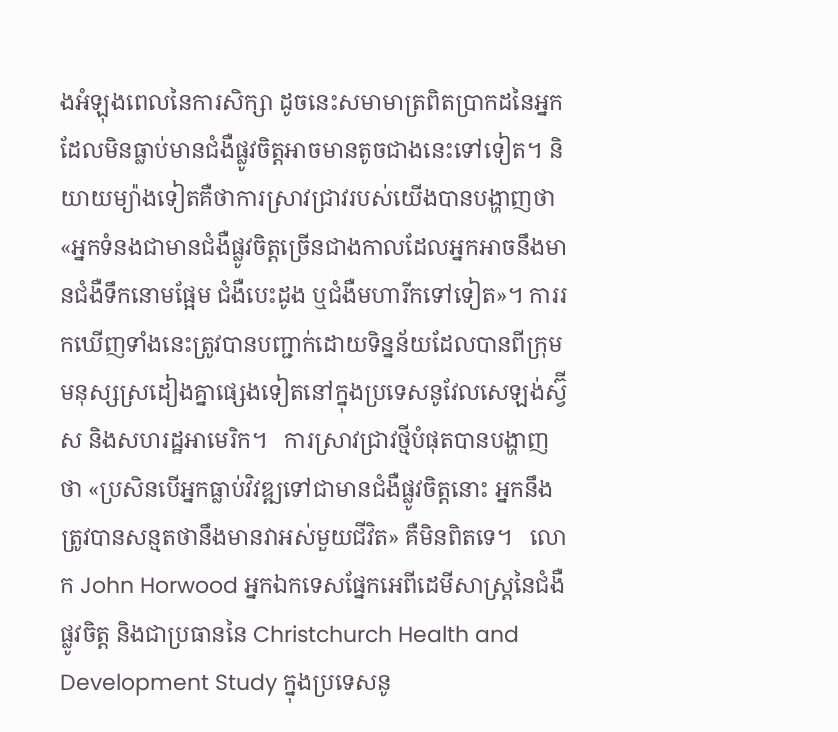ងអំឡុងពេលនៃការសិក្សា ដូចនេះសមាមាត្រពិតប្រាកដនៃអ្នកដែលមិនធ្លាប់មានជំងឺផ្លូវចិត្តអាចមានតូចជាងនេះទៅទៀត។ និយាយម្យ៉ាងទៀតគឺថាការស្រាវជ្រាវរបស់យើងបានបង្ហាញថា «អ្នកទំនងជាមានជំងឺផ្លូវចិត្តច្រើនជាងកាលដែលអ្នកអាចនឹងមានជំងឺទឹកនោមផ្អែម ជំងឺបេះដូង ឬជំងឺមហារីកទៅទៀត»។ ការរកឃើញទាំងនេះត្រូវបានបញ្ជាក់ដោយទិន្នន័យដែលបានពីក្រុមមនុស្សស្រដៀងគ្នាផ្សេងទៀតនៅក្នុងប្រទេសនូវែលសេឡង់ស្វ៊ីស និងសហរដ្ឋអាមេរិក។   ការស្រាវជ្រាវថ្មីបំផុតបានបង្ហាញថា «ប្រសិនបើអ្នកធ្លាប់វិវឌ្ឍទៅជាមានជំងឺផ្លូវចិត្តនោះ អ្នកនឹងត្រូវបានសន្មតថានឹងមានវាអស់មួយជីវិត» គឺមិនពិតទេ។   លោក John Horwood អ្នកឯកទេសផ្នែកអេពីដេមីសាស្ត្រនៃជំងឺផ្លូវចិត្ត និងជាប្រធាននៃ Christchurch Health and Development Study ក្នុងប្រទេសនូ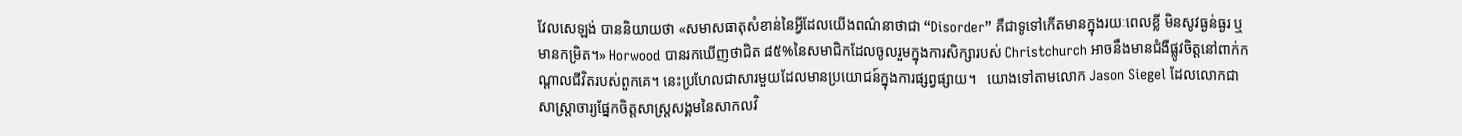វែលសេឡង់ បាននិយាយថា «សមាសធាតុសំខាន់នៃអ្វីដែលយើងពណ៌នាថាជា “Disorder” គឺជាទូទៅកើតមានក្នុងរយៈពេលខ្លី មិនសូវធ្ងន់ធ្ងរ ឬមានកម្រិត។» Horwood បានរកឃើញថាជិត ៨៥%នៃសមាជិកដែលចូលរួមក្នុងការសិក្សារបស់ Christchurch អាចនឹងមានជំងឺផ្លូវចិត្តនៅពាក់កណ្តាលជីវិតរបស់ពួកគេ។ នេះប្រហែលជាសារមួយដែលមានប្រយោជន៍ក្នុងការផ្សព្វផ្សាយ។   យោងទៅតាមលោក Jason Siegel ដែលលោកជាសាស្ត្រាចារ្យផ្នែកចិត្តសាស្ត្រសង្គមនៃសាកលវិ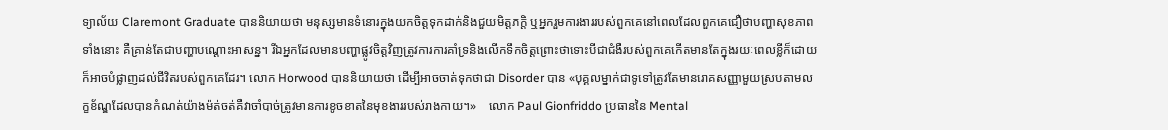ទ្យាល័យ Claremont Graduate បាននិយាយថា មនុស្សមានទំនោរក្នុងយកចិត្តទុកដាក់និងជួយមិត្តភក្តិ ឬអ្នករួមការងាររបស់ពួកគេនៅពេលដែលពួកគេជឿថាបញ្ហាសុខភាពទាំងនោះ គឺគ្រាន់តែជាបញ្ហាបណ្ដោះអាសន្ន។ រីឯអ្នកដែលមានបញ្ហាផ្លូវចិត្តវិញត្រូវការការគាំទ្រនិងលើកទឹកចិត្តព្រោះថាទោះបីជាជំងឺរបស់ពួកគេកើតមានតែក្នុងរយៈពេលខ្លីក៏ដោយ ក៏អាចបំផ្លាញដល់ជីវិតរបស់ពួកគេដែរ។ លោក Horwood បាននិយាយថា ដើម្បីអាចចាត់ទុកថាជា Disorder បាន «បុគ្គលម្នាក់ជាទូទៅត្រូវតែមានរោគសញ្ញាមួយស្របតាមលក្ខខ័ណ្ឌដែលបានកំណត់យ៉ាងម៉ត់ចត់គឺវាចាំបាច់ត្រូវមានការខូចខាតនៃមុខងាររបស់រាងកាយ។»    លោក Paul Gionfriddo ប្រធាននៃ Mental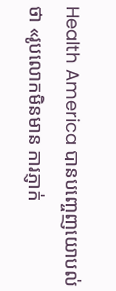Health America បានបញ្ចេញយោបល់ថា «រូបលោកមិនមាន ការភ្ញាក់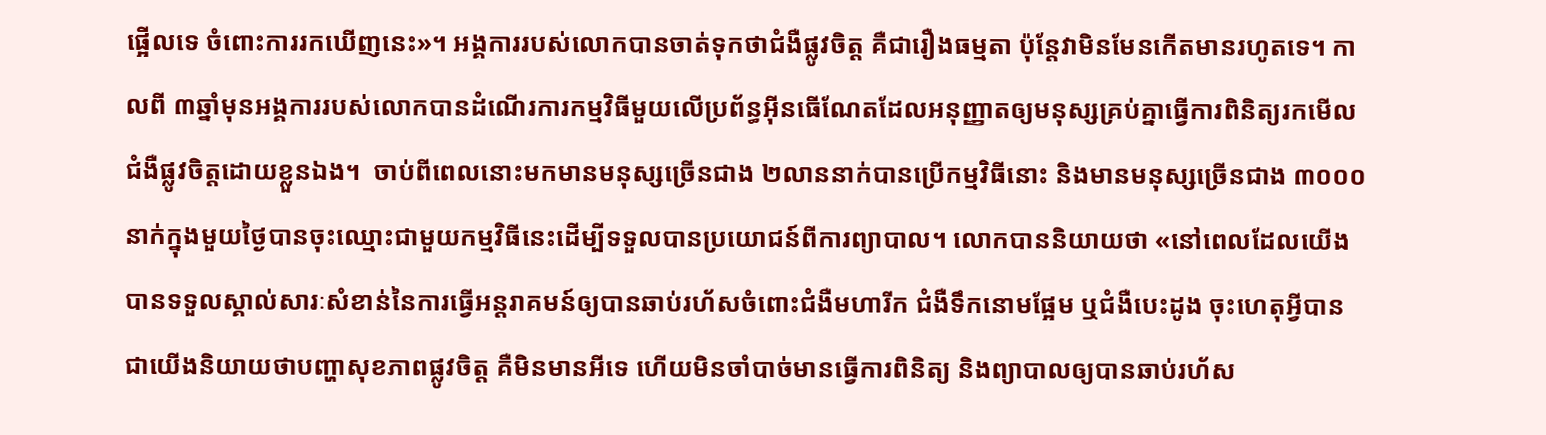ផ្អើលទេ ចំពោះការរកឃើញនេះ»។ អង្គការរបស់លោកបានចាត់ទុកថាជំងឺផ្លូវចិត្ត គឺជារឿងធម្មតា ប៉ុន្តែវាមិនមែនកើតមានរហូតទេ។ កាលពី ៣ឆ្នាំមុនអង្គការរបស់លោកបានដំណើរការកម្មវិធីមួយលើប្រព័ន្ធអ៊ីនធើណែតដែលអនុញ្ញាតឲ្យមនុស្សគ្រប់គ្នាធ្វើការពិនិត្យរកមើលជំងឺផ្លូវចិត្តដោយខ្លួនឯង។  ចាប់ពីពេលនោះមកមានមនុស្សច្រើនជាង ២លាននាក់បានប្រើកម្មវិធីនោះ និងមានមនុស្សច្រើនជាង ៣០០០នាក់ក្នុងមួយថ្ងៃបានចុះឈ្មោះជាមួយកម្មវិធីនេះដើម្បីទទួលបានប្រយោជន៍ពីការព្យាបាល។ លោកបាននិយាយថា «នៅពេលដែលយើងបានទទួលស្គាល់សារៈសំខាន់នៃការធ្វើអន្តរាគមន៍ឲ្យបានឆាប់រហ័សចំពោះជំងឺមហារីក ជំងឺទឹកនោមផ្អែម ឬជំងឺបេះដូង ចុះហេតុអ្វីបានជាយើងនិយាយថាបញ្ហាសុខភាពផ្លូវចិត្ត គឺមិនមានអីទេ ហើយមិនចាំបាច់មានធ្វើការពិនិត្យ និងព្យាបាលឲ្យបានឆាប់រហ័ស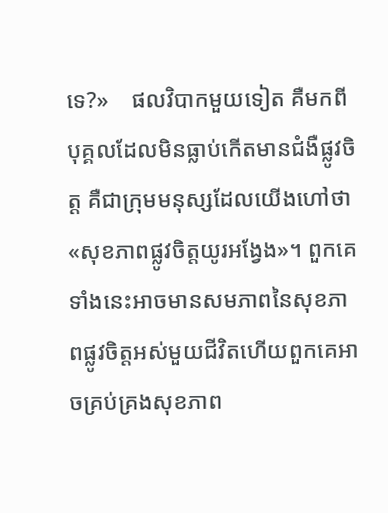ទេ?»    ផលវិបាកមួយទៀត គឺមកពីបុគ្គលដែលមិនធ្លាប់កើតមានជំងឺផ្លូវចិត្ត គឺជាក្រុមមនុស្សដែលយើងហៅថា «សុខភាពផ្លូវចិត្តយូរអង្វែង»។ ពួកគេទាំងនេះអាចមានសមភាពនៃសុខភាពផ្លូវចិត្តអស់មួយជីវិតហើយពួកគេអាចគ្រប់គ្រងសុខភាព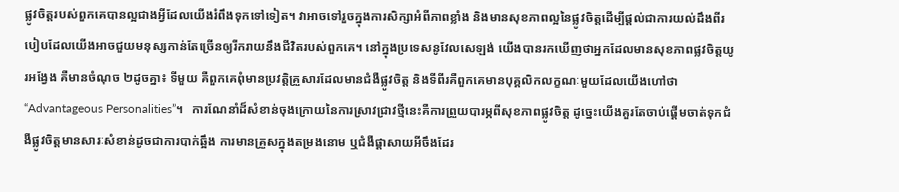ផ្លូវចិត្តរបស់ពួកគេបានល្អជាងអ្វីដែលយើងរំពឹងទុកទៅទៀត។ វាអាចទៅរួចក្នុងការសិក្សាអំពីភាពខ្លាំង និងមានសុខភាពល្អនៃផ្លូវចិត្តដើម្បីផ្ដល់ជាការយល់ដឹងពីរបៀបដែលយើងអាចជួយមនុស្សកាន់តែច្រើនឲ្យរីករាយនឹងជីវិតរបស់ពួកគេ។ នៅក្នុងប្រទេសនូវែលសេឡង់ យើងបានរកឃើញថាអ្នកដែលមានសុខភាពផ្លវចិត្តយូរអង្វែង គឺមានចំណុច ២ដូចគ្នា៖ ទីមួយ គឺពួកគេពុំមានប្រវត្តិគ្រួសារដែលមានជំងឺផ្លូវចិត្ត និងទីពីរគឺពួកគេមានបុគ្គលិកលក្ខណៈមួយដែលយើងហៅថា “Advantageous Personalities”។   ការណែនាំដ៏សំខាន់ចុងក្រោយនៃការស្រាវជ្រាវថ្មីនេះគឺការព្រួយបារម្ភពីសុខភាពផ្លូវចិត្ត ដូច្នេះយើងគួរតែចាប់ផ្ដើមចាត់ទុកជំងឺផ្លូវចិត្តមានសារៈសំខាន់ដូចជាការបាក់ឆ្អឹង ការមានគ្រួសក្នុងតម្រងនោម ឬជំងឺផ្ដាសាយអីចឹងដែរ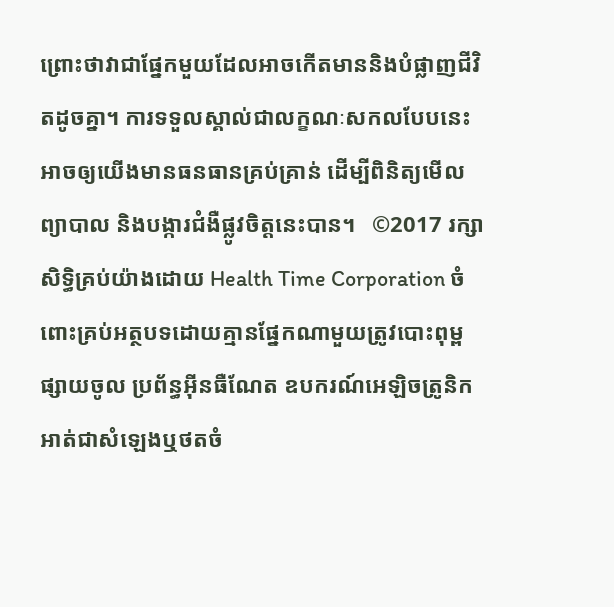ព្រោះថាវាជាផ្នែកមួយដែលអាចកើតមាននិងបំផ្លាញជីវិតដូចគ្នា។ ការទទួលស្គាល់ជាលក្ខណៈសកលបែបនេះអាចឲ្យយើងមានធនធានគ្រប់គ្រាន់ ដើម្បីពិនិត្យមើល ព្យាបាល និងបង្ការជំងឺផ្លូវចិត្តនេះបាន។   ©2017 រក្សាសិទ្ធិគ្រប់យ៉ាងដោយ Health Time Corporation ចំពោះគ្រប់អត្ថបទដោយគ្មានផ្នែកណាមួយត្រូវបោះពុម្ពផ្សាយចូល ប្រព័ន្ធអ៊ីនធឺណែត ឧបករណ៍អេឡិចត្រូនិក អាត់ជាសំឡេងឬថតចំ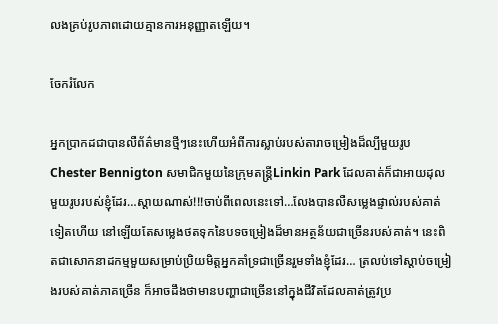លងគ្រប់រូបភាពដោយគ្មានការអនុញ្ញាតឡើយ។

ចែករំលែក

អ្នកប្រាកដជាបានលឺព័ត៌មានថ្មីៗនេះហើយអំពីការស្លាប់របស់តារាចម្រៀងដ៏ល្បីមួយរូប Chester Bennigton សមាជិកមួយនៃក្រុមតន្រ្តីLinkin Park ដែលគាត់ក៏ជាអាយដុលមួយរូបរបស់ខ្ញុំដែរ…ស្តាយណាស់!!!ចាប់ពីពេលនេះទៅ…លែងបានលឺសម្លេងផ្ទាល់របស់គាត់ទៀតហើយ នៅឡើយតែសម្លេងថតទុកនៃបទចម្រៀងដ៏មានអត្ថន័យជាច្រើនរបស់គាត់។ នេះពិតជាសោកនាដកម្មមួយសម្រាប់ប្រិយមិត្តអ្នកគាំទ្រជាច្រើនរួមទាំងខ្ញុំដែរ… ត្រលប់ទៅស្តាប់ចម្រៀងរបស់គាត់ភាគច្រើន ក៏អាចដឹងថាមានបញ្ហាជាច្រើននៅក្នុងជីវិតដែលគាត់ត្រូវប្រ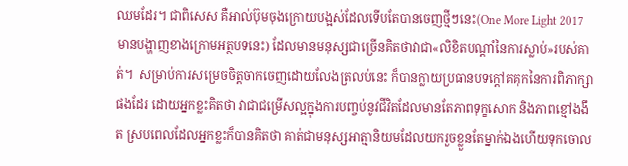ឈមដែរ។ ជាពិសេស គឺអាល់ប៊ុមចុងក្រោយបង្អស់ដែលទើបតែបានចេញថ្មីៗនេះ(One More Light 2017 មានបង្ហាញខាងក្រោមអត្ថបទនេះ) ដែលមានមនុស្សជាច្រើនគិតថាវាជា«លិខិតបណ្តាំនៃការស្លាប់»របស់គាត់។  សម្រាប់ការសម្រេចចិត្តចាកចេញដោយលែងត្រលប់នេះ ក៏បានក្លាយប្រធានបទក្តៅគគុកនៃការពិភាក្សាផងដែរ ដោយអ្នកខ្លះគិតថា វាជាជម្រើសល្អក្នុងការបញ្ចប់នូវជីវិតដែលមានតែភាពទុក្ខសោក និងភាពខ្មៅងងឹត ស្របពេលដែលអ្នកខ្លះក៏បានគិតថា គាត់ជាមនុស្សអាត្មានិយមដែលយករួចខ្លួនតែម្នាក់ឯងហើយទុកចោល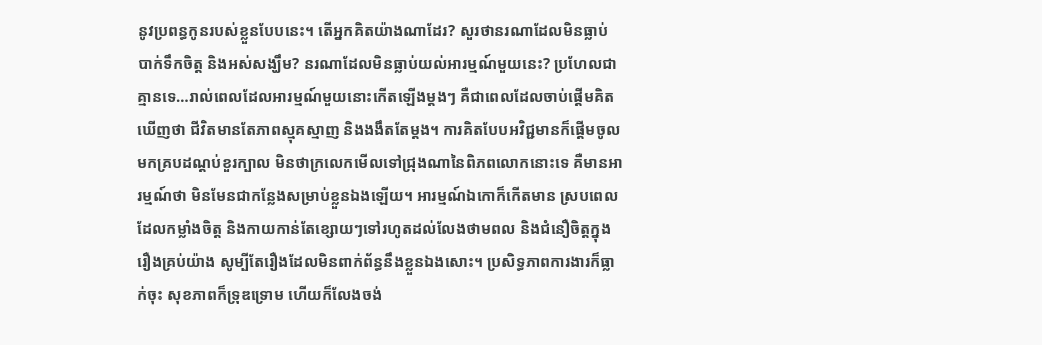នូវប្រពន្ធកូនរបស់ខ្លួនបែបនេះ។ តើអ្នកគិតយ៉ាងណាដែរ? សួរថានរណាដែលមិនធ្លាប់បាក់ទឹកចិត្ត និងអស់សង្ឃឹម? នរណាដែលមិនធ្លាប់យល់អារម្មណ៍មួយនេះ? ប្រហែលជាគ្មានទេ…រាល់ពេលដែលអារម្មណ៍មួយនោះកើតឡើងម្តងៗ គឺជាពេលដែលចាប់ផ្តើមគិតឃើញថា ជីវិតមានតែភាពស្មុគស្មាញ និងងងឹតតែម្តង។ ការគិតបែបអវិជ្ជមានក៏ផ្តើមចូលមកគ្របដណ្តប់ខួរក្បាល មិនថាក្រលេកមើលទៅជ្រុងណានៃពិភពលោកនោះទេ គឺមានអារម្មណ៍ថា មិនមែនជាកន្លែងសម្រាប់ខ្លួនឯងឡើយ។ អារម្មណ៍ឯកោក៏កើតមាន ស្របពេលដែលកម្លាំងចិត្ត និងកាយកាន់តែខ្សោយៗទៅរហូតដល់លែងថាមពល និងជំនឿចិត្តក្នុងរឿងគ្រប់យ៉ាង សូម្បីតែរឿងដែលមិនពាក់ព័ន្ធនឹងខ្លួនឯងសោះ។ ប្រសិទ្ធភាពការងារក៏ធ្លាក់ចុះ សុខភាពក៏ទ្រុឌទ្រោម ហើយក៏លែងចង់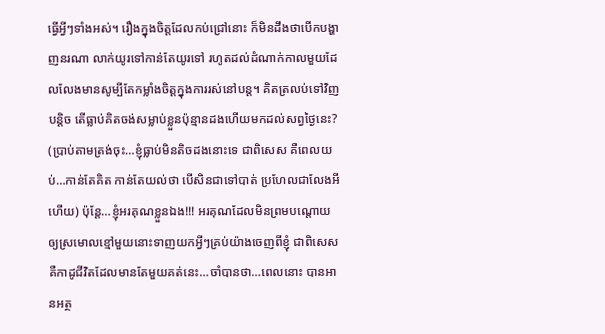ធ្វើអ្វីៗទាំងអស់។ រឿងក្នុងចិត្តដែលកប់ជ្រៅនោះ ក៏មិនដឹងថាបើកបង្ហាញនរណា លាក់យូរទៅកាន់តែយូរទៅ រហូតដល់ដំណាក់កាលមួយដែលលែងមានសូម្បីតែកម្លាំងចិត្តក្នុងការរស់នៅបន្ត។ គិតត្រលប់ទៅវិញបន្តិច តើធ្លាប់គិតចង់សម្លាប់ខ្លួនប៉ុន្មានដងហើយមកដល់សព្វថ្ងៃនេះ? (ប្រាប់តាមត្រង់ចុះ…ខ្ញុំធ្លាប់មិនតិចដងនោះទេ ជាពិសេស គឺពេលយប់…កាន់តែគិត កាន់តែយល់ថា បើសិនជាទៅបាត់ ប្រហែលជាលែងអីហើយ) ប៉ុន្តែ…ខ្ញុំអរគុណខ្លួនឯង!!! អរគុណដែលមិនព្រមបណ្តោយឲ្យស្រមោលខ្មៅមួយនោះទាញយកអ្វីៗគ្រប់យ៉ាងចេញពីខ្ញុំ ជាពិសេសគឺកាដូជីវិតដែលមានតែមួយគត់នេះ…ចាំបានថា…ពេលនោះ បានអានអត្ថ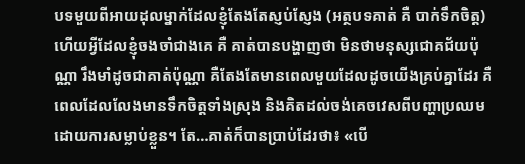បទមួយពីអាយដុលម្នាក់ដែលខ្ញុំតែងតែស្ញប់ស្ញែង (អត្ថបទគាត់ គឺ បាក់ទឹកចិត្ត) ហើយអ្វីដែលខ្ញុំចងចាំជាងគេ គឺ គាត់បានបង្ហាញថា មិនថាមនុស្សជោគជ័យប៉ុណ្ណា រឹងមាំដូចជាគាត់ប៉ុណ្ណា គឺតែងតែមានពេលមួយដែលដូចយើងគ្រប់គ្នាដែរ គឺពេលដែលលែងមានទឹកចិត្តទាំងស្រុង និងគិតដល់ចង់គេចវេសពីបញ្ហាប្រឈមដោយការសម្លាប់ខ្លួន។ តែ…គាត់ក៏បានប្រាប់ដែរថា៖ «បើ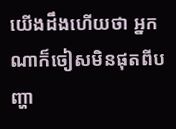យើងដឹងហើយថា អ្នកណាក៏ចៀសមិនផុតពីបញ្ហា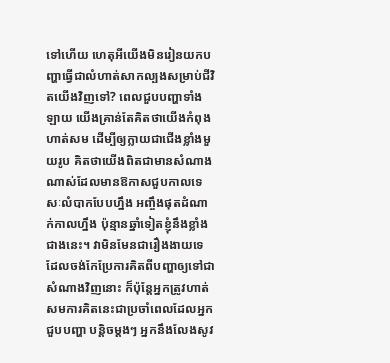ទៅហើយ ហេតុអីយើងមិនរៀនយកបញ្ហាធ្វើជាលំហាត់សាកល្បងសម្រាប់ជីវិតយើងវិញទៅ? ពេលជួបបញ្ហាទាំងឡាយ យើងគ្រាន់តែគិតថាយើងកំពុងហាត់សម ដើម្បីឲ្យក្លាយជាជើងខ្លាំងមួយរូប គិតថាយើងពិតជាមានសំណាងណាស់ដែលមានឱកាសជួបកាលទេសៈលំបាកបែបហ្នឹង អញ្ចឹងផុតដំណាក់កាលហ្នឹង ប៉ុន្មានឆ្នាំទៀតខ្ញុំនឹងខ្លាំងជាងនេះ។ វាមិនមែនជារឿងងាយទេ ដែលចង់កែប្រែការគិតពីបញ្ហាឲ្យទៅជាសំណាងវិញនោះ ក៏ប៉ុន្តែអ្នកត្រូវហាត់សមការគិតនេះជាប្រចាំពេលដែលអ្នកជួបបញ្ហា បន្តិចម្តងៗ អ្នកនឹងលែងសូវ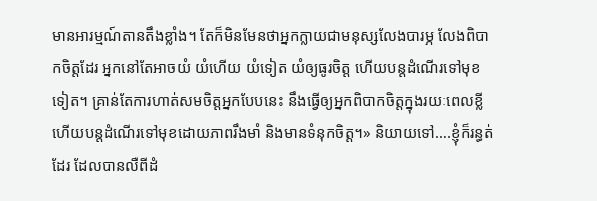មានអារម្មណ៍តានតឹងខ្លាំង។ តែក៏មិនមែនថាអ្នកក្លាយជាមនុស្សលែងបារម្ភ លែងពិបាកចិត្តដែរ អ្នកនៅតែអាចយំ យំហើយ យំទៀត យំឲ្យធូរចិត្ត ហើយបន្តដំណើរទៅមុខទៀត។ គ្រាន់តែការហាត់សមចិត្តអ្នកបែបនេះ នឹងធ្វើឲ្យអ្នកពិបាកចិត្តក្នុងរយៈពេលខ្លី ហើយបន្តដំណើរទៅមុខដោយភាពរឹងមាំ និងមានទំនុកចិត្ត។» និយាយទៅ….ខ្ញុំក៏រន្ធត់ដែរ ដែលបានលឺពីដំ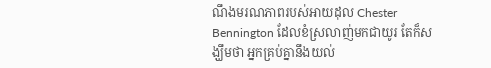ណឹងមរណភាពរបស់អាយដុល Chester Bennington ដែលខំស្រលាញ់មកជាយូរ តែក៏សង្ឃឹមថា អ្នកគ្រប់គ្នានឹងយល់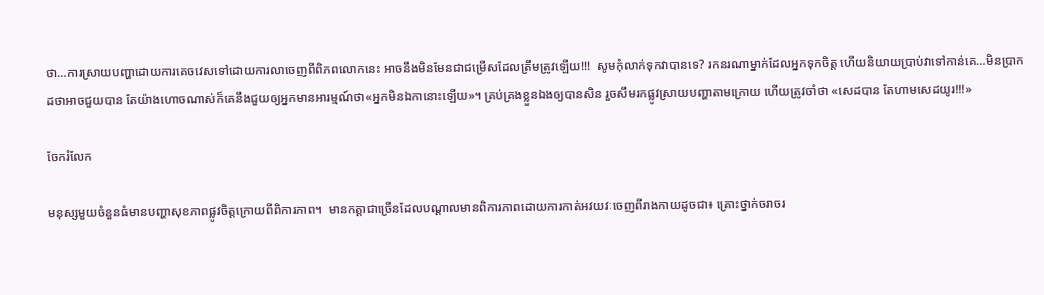ថា…ការស្រាយបញ្ហាដោយការគេចវេសទៅដោយការលាចេញពីពិភពលោកនេះ អាចនឹងមិនមែនជាជម្រើសដែលត្រឹមត្រូវឡើយ!!!  សូមកុំលាក់ទុកវាបានទេ? រកនរណាម្នាក់ដែលអ្នកទុកចិត្ត ហើយនិយាយប្រាប់វាទៅកាន់គេ…មិនប្រាកដថាអាចជួយបាន តែយ៉ាងហោចណាស់ក៏គេនឹងជួយឲ្យអ្នកមានអារម្មណ៍ថា«អ្នកមិនឯកានោះឡើយ»។ គ្រប់គ្រងខ្លួនឯងឲ្យបានសិន រួចសឹមរកផ្លូវស្រាយបញ្ហាតាមក្រោយ ហើយត្រូវចាំថា «សេដបាន តែហាមសេដយូរ!!!»

ចែករំលែក

មនុស្សមួយចំនួនធំមានបញ្ហាសុខភាពផ្លូវចិត្តក្រោយពីពិការភាព។  មានកត្តាជាច្រើនដែលបណ្តាលមានពិការភាពដោយការកាត់អវយវៈចេញពីរាងកាយដូចជា៖ គ្រោះថ្នាក់ចរាចរ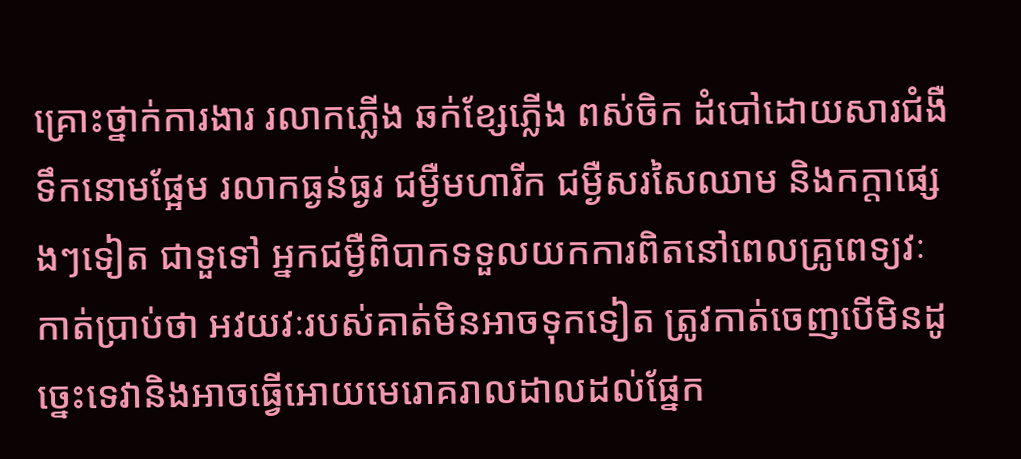គ្រោះថ្នាក់ការងារ រលាកភ្លើង ឆក់ខ្សែភ្លើង ពស់ចិក ដំបៅដោយសារជំងឺទឹកនោមផ្អែម រលាកធ្ងន់ធ្ងរ ជម្ងឺមហារីក ជម្ងឺសរសៃឈាម និងកក្តាផ្សេងៗទៀត ជាទួទៅ អ្នកជម្ងឺពិបាកទទួលយកការពិតនៅពេលគ្រូពេទ្យវៈកាត់ប្រាប់ថា អវយវៈរបស់គាត់មិនអាចទុកទៀត ត្រូវកាត់ចេញបើមិនដូច្នេះទេវានិងអាចធ្វើអោយមេរោគរាលដាលដល់ផ្នែក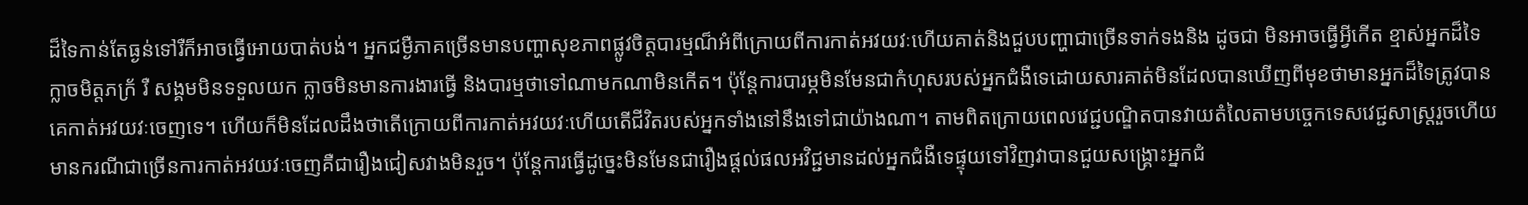ដ៏ទៃកាន់តែធ្ងន់ទៅរឺក៏អាចធ្វើអោយបាត់បង់។ អ្នកជម្ងឺភាគច្រើនមានបញ្ហាសុខភាពផ្លូវចិត្តបារម្មណ៏អំពីក្រោយពីការកាត់អវយវៈហើយគាត់និងជួបបញ្ហាជាច្រើនទាក់ទងនិង ដូចជា មិនអាចធ្វើអ្វីកើត ខ្មាស់អ្នកដ៏ទៃ ក្លាចមិត្តភក្រ័ រឺ សង្គមមិនទទួលយក ក្លាចមិនមានការងារធ្វើ និងបារម្មថាទៅណាមកណាមិនកើត។ ប៉ុន្តែការបារម្ភមិនមែនជាកំហុសរបស់អ្នកជំងឺទេដោយសារគាត់មិនដែលបានឃើញពីមុខថាមានអ្នកដ៏ទៃត្រូវបានគេកាត់អវយវៈចេញទេ។ ហើយក៏មិនដែលដឹងថាតើក្រោយពីការកាត់អវយវៈហើយតើជីវិតរបស់អ្នកទាំងនៅនឹងទៅជាយ៉ាងណា។ តាមពិតក្រោយពេលវេជ្ជបណ្ឌិតបានវាយតំលៃតាមបច្ចេកទេសវេជ្ជសាស្រ្តរួចហើយមានករណីជាច្រើនការកាត់អវយវៈចេញគឺជារឿងជៀសវាងមិនរួច។ ប៉ុន្តែការធ្វើដូច្នេះមិនមែនជារឿងផ្តល់ផលអវិជ្ជមានដល់អ្នកជំងឺទេផ្ទុយទៅវិញវាបានជួយសង្គ្រោះអ្នកជំ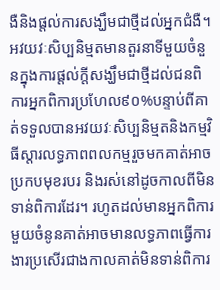ងឺនិងផ្តល់ការសង្ឃឹមជាថ្មីដល់អ្នកជំងឺ។ អវយវៈសិប្បនិម្មតមានតួរនាទីមួយចំនួនក្នុងការផ្តល់ក្តីសង្ឃឹមជាថ្មីដល់ជនពិការអ្នកពិការប្រហែល៩០%បន្ទាប់ពីគាត់ទទួលបានអវយវៈសិប្បនិម្មតនិងកម្មវិធីស្តារលទ្ធភាពពលកម្មរួចមកគាត់អាចប្រកបមុខរបរ និងរស់នៅដូចកាលពីមិនទាន់ពិការដែរ។ រហូតដល់មានអ្នកពិការមួយចំនូនគាត់អាចមានលទ្ធភាពធ្វើការងារប្រសើរជាងកាលគាត់មិនទាន់ពិការ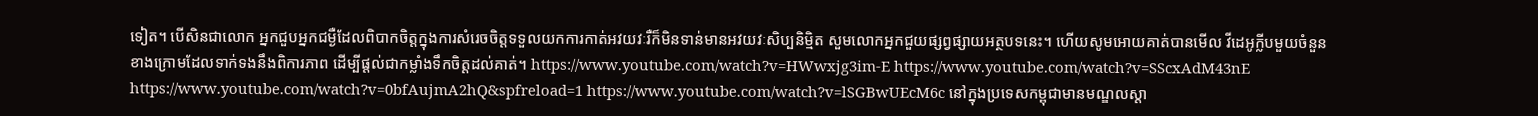ទៀត។ បើសិនជាលោក អ្នកជួបអ្នកជម្ងឺដែលពិបាកចិត្តក្នុងការសំរេចចិត្តទទួលយកការកាត់អវយវៈរឺក៏មិនទាន់មានអវយវៈសិប្បនិម្មិត សួមលោកអ្នកជួយផ្សព្វផ្សាយអត្ថបទនេះ។ ហើយសូមអោយគាត់បានមើល វីដេអូក្លីបមួយចំនួនខាងក្រោមដែលទាក់ទងនឹងពិការភាព ដើម្បីផ្តល់ជាកម្លាំងទឹកចិត្តដល់គាត់។ https://www.youtube.com/watch?v=HWwxjg3im-E https://www.youtube.com/watch?v=SScxAdM43nE https://www.youtube.com/watch?v=0bfAujmA2hQ&spfreload=1 https://www.youtube.com/watch?v=lSGBwUEcM6c នៅក្នុងប្រទេសកម្ពុជាមានមណ្ឌលស្តា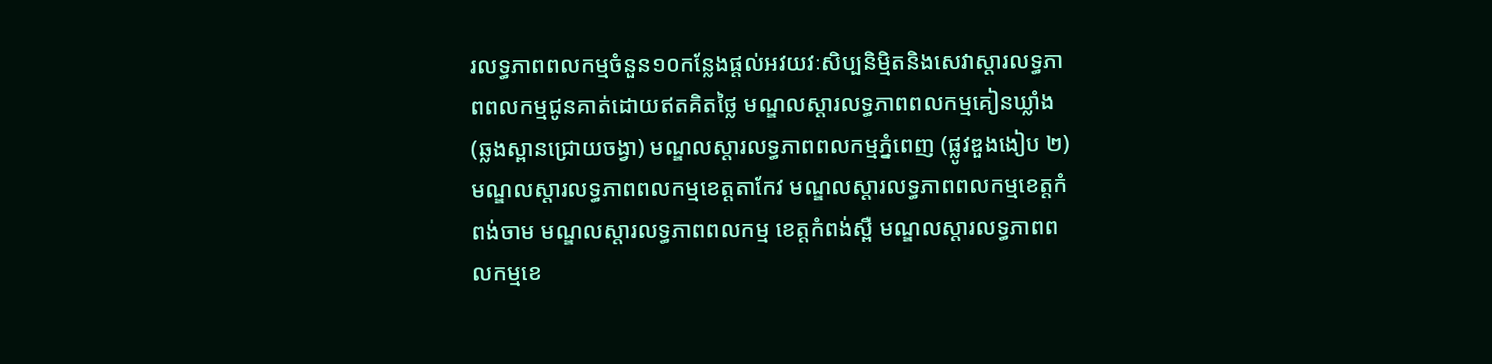រលទ្ធភាពពលកម្មចំនួន១០កន្លែងផ្តល់អវយវៈសិប្បនិម្មិតនិងសេវាស្តារលទ្ធភាពពលកម្មជូនគាត់ដោយឥតគិតថ្លៃ មណ្ឌលស្តារលទ្ធភាពពលកម្មគៀនឃ្លាំង (ឆ្លងស្ពានជ្រោយចង្វា) មណ្ឌលស្តារលទ្ធភាពពលកម្មភ្នំពេញ (ផ្លូវឌួងងៀប ២) មណ្ឌលស្តារលទ្ធភាពពលកម្មខេត្តតាកែវ មណ្ឌលស្តារលទ្ធភាពពលកម្មខេត្តកំពង់ចាម មណ្ឌលស្តារលទ្ធភាពពលកម្ម ខេត្តកំពង់ស្ពឺ មណ្ឌលស្តារលទ្ធភាពពលកម្មខេ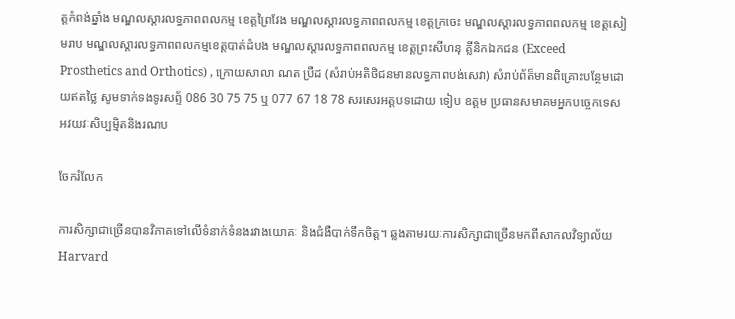ត្តកំពង់ឆ្នាំង មណ្ឌលស្តារលទ្ធភាពពលកម្ម ខេត្តព្រៃវែង មណ្ឌលស្តារលទ្ធភាពពលកម្ម ខេត្តក្រចេះ មណ្ឌលស្តារលទ្ធភាពពលកម្ម ខេត្តសៀមរាប មណ្ឌលស្តារលទ្ធភាពពលកម្មខេត្តបាត់ដំបង មណ្ឌលស្តារលទ្ធភាពពលកម្ម ខេត្តព្រះសីហនុ គ្លីនិកឯកជន (Exceed Prosthetics and Orthotics) , ក្រោយសាលា ណត ប្រឺដ (សំរាប់អតិថិជនមានលទ្ធភាពបង់សេវា) សំរាប់ព័ត៏មានពិគ្រោះបន្ថែមដោយឥតថ្លៃ សូមទាក់ទងទូរសព្ទ័ 086 30 75 75 ឬ 077 67 18 78 សរសេរអត្តបទដោយ ទៀប ឧត្តម ប្រធានសមាគមអ្នកបច្ចេកទេសអវយវៈសិប្បម្មិតនិងរណប

ចែករំលែក

ការសិក្សាជាច្រើនបានវិភាគទៅលើទំនាក់ទំនងរវាងយោគៈ និងជំងឺបាក់ទឹកចិត្ត។ ឆ្លងតាមរយៈការសិក្សាជាច្រើនមកពីសាកលវិទ្យាល័យ  Harvard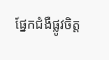ផ្នែកជំងឺផ្លូវចិត្ត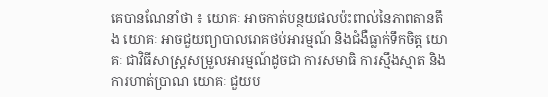គេបានណែនាំថា ៖ យោគៈ អាចកាត់បន្ថយផលប៉ះពាល់នៃភាពតានតឹង យោគៈ អាចជួយព្យាបាលរោគថប់អារម្មណ៍ និងជំងឺធ្លាក់ទឹកចិត្ត យោគៈ ជាវិធីសាស្រ្តសម្រួលអារម្មណ៍ដូចជា ការសមាធិ ការស្មឹងស្មាត និងការហាត់ប្រាណ យោគៈ ជួយប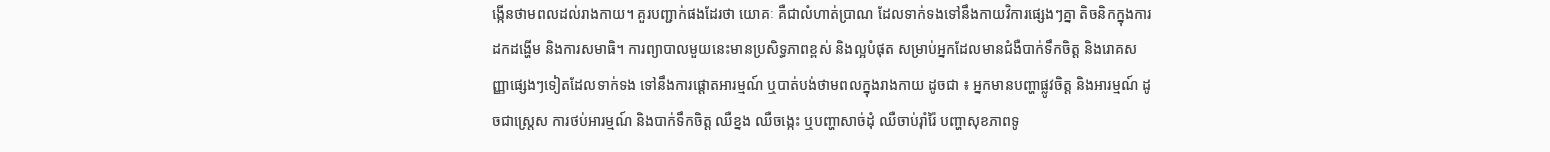ង្កើនថាមពលដល់រាងកាយ។ គួរបញ្ជាក់ផងដែរថា យោគៈ គឺជាលំហាត់ប្រាណ ដែលទាក់ទងទៅនឹងកាយវិការផ្សេងៗគ្នា តិចនិកក្នុងការដកដង្ហើម និងការសមាធិ។ ការព្យាបាលមួយនេះមានប្រសិទ្ធភាពខ្ពស់ និងល្អបំផុត សម្រាប់អ្នកដែលមានជំងឺបាក់ទឹកចិត្ត និងរោគសញ្ញាផ្សេងៗទៀតដែលទាក់ទង ទៅនឹងការផ្តោតអារម្មណ៍ ឬបាត់បង់ថាមពលក្នុងរាងកាយ ដូចជា ៖ អ្នកមានបញ្ហាផ្លូវចិត្ត និងអារម្មណ៍ ដូចជាស្រ្តេស ការថប់អារម្មណ៍ និងបាក់ទឹកចិត្ត ឈឺខ្នង ឈឺចង្កេះ ឬបញ្ហាសាច់ដុំ ឈឺចាប់រ៉ាំរ៉ៃ បញ្ហាសុខភាពទូ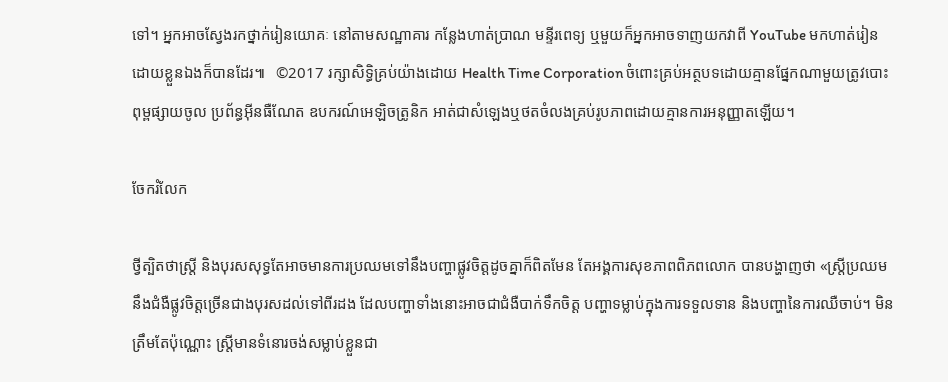ទៅ។ អ្នកអាចស្វែងរកថ្នាក់រៀនយោគៈ នៅតាមសណ្ឋាគារ កន្លែងហាត់ប្រាណ មន្ទីរពេទ្យ ឬមួយក៏អ្នកអាចទាញយកវាពី YouTube មកហាត់រៀនដោយខ្លួនឯងក៏បានដែរ៕   ©2017 រក្សាសិទ្ធិគ្រប់យ៉ាងដោយ Health Time Corporation ចំពោះគ្រប់អត្ថបទដោយគ្មានផ្នែកណាមួយត្រូវបោះពុម្ពផ្សាយចូល ប្រព័ន្ធអ៊ីនធឺណែត ឧបករណ៍អេឡិចត្រូនិក អាត់ជាសំឡេងឬថតចំលងគ្រប់រូបភាពដោយគ្មានការអនុញ្ញាតឡើយ។

ចែករំលែក

ថ្វីត្បិតថាស្ត្រី និងបុរសសុទ្ធតែអាចមានការប្រឈមទៅនឹងបញ្ហាផ្លូវចិត្តដូចគ្នាក៏ពិតមែន តែអង្គការសុខភាពពិភពលោក បានបង្ហាញថា «ស្ត្រីប្រឈមនឹងជំងឺផ្លូវចិត្តច្រើនជាងបុរសដល់ទៅពីរដង ដែលបញ្ហាទាំងនោះអាចជាជំងឺបាក់ទឹកចិត្ត បញ្ហាទម្លាប់ក្នុងការទទួលទាន និងបញ្ហានៃការឈឺចាប់។ មិនត្រឹមតែប៉ុណ្ណោះ ស្ត្រីមានទំនោរចង់សម្លាប់ខ្លួនជា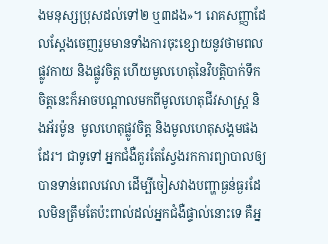ងមនុស្សប្រុសដល់ទៅ២ ឬ៣ដង»។ រោគសញ្ញាដែលស្តែងចេញរួមមានទាំងការចុះខ្សោយនូវថាមពលផ្លូវកាយ និងផ្លូវចិត្ត ហើយមូលហេតុនៃវិបត្តិបាក់ទឹកចិត្តនេះក៏អាចបណ្តាលមកពីមូលហេតុជីវសាស្រ្ត និងអ័រម៉ូន  មូលហេតុផ្លូវចិត្ត និងមូលហេតុសង្គមផងដែរ។ ជាទូទៅ អ្នកជំងឺគួរតែស្វែងរកការព្យាបាលឲ្យបានទាន់ពេលវេលា ដើម្បីចៀសវាងបញ្ហាធ្ងន់ធ្ងរដែលមិនត្រឹមតែប៉ះពាល់ដល់អ្នកជំងឺផ្ទាល់នោះទេ គឺអ្ន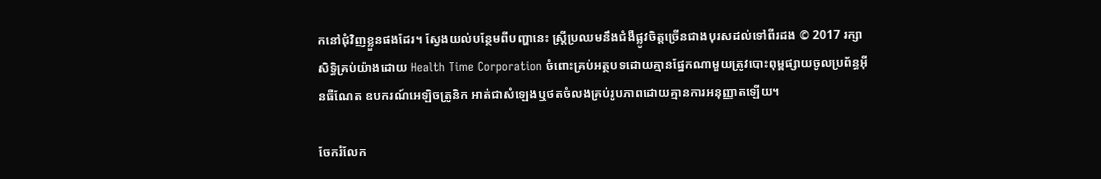កនៅជុំវិញខ្លួនផងដែរ។ ស្វែងយល់បន្ថែមពីបញ្ហានេះ ស្ត្រីប្រឈមនឹងជំងឺផ្លូវចិត្តច្រើនជាងបុរសដល់ទៅពីរដង © 2017 រក្សាសិទ្ធិគ្រប់យ៉ាងដោយ Health Time Corporation ចំពោះគ្រប់អត្ថបទដោយគ្មានផ្នែកណាមួយត្រូវបោះពុម្ពផ្សាយចូលប្រព័ន្ធអ៊ីនធឺណែត ឧបករណ៍អេឡិចត្រូនិក អាត់ជាសំឡេងឬថតចំលងគ្រប់រូបភាពដោយគ្មានការអនុញ្ញាតឡើយ។

ចែករំលែក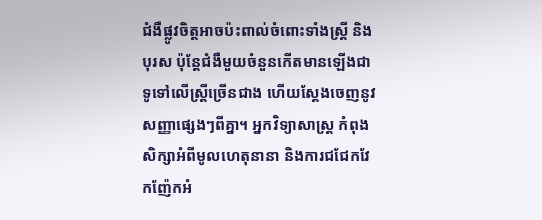ជំងឺផ្លូវចិត្តអាចប៉ះពាល់ចំពោះទាំងស្រ្តី និងបុរស ប៉ុន្តែជំងឺមួយចំនួនកើតមានឡើងជាទូទៅលើស្រ្តីច្រើនជាង ហើយស្តែងចេញនូវសញ្ញាផ្សេងៗពីគ្នា។ អ្នកវិទ្យាសាស្រ្ត កំពុងសិក្សាអំពីមូលហេតុនានា និងការជជែកវែកញ៉ែកអំ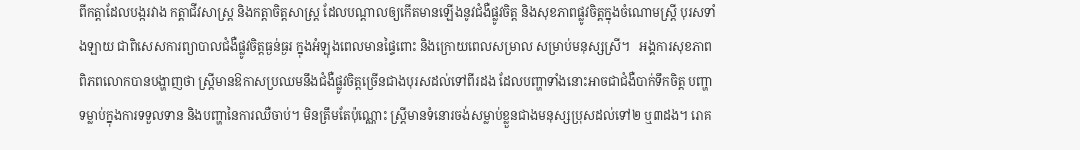ពីកត្តាដែលបង្ករវាង កត្តាជីវសាស្រ្ត និងកត្តាចិត្តសាស្រ្ត ដែលបណ្តាលឲ្យកើតមានឡើងនូវជំងឺផ្លូវចិត្ត និងសុខភាពផ្លូវចិត្តក្នុងចំណោមស្រ្តី បុរសទាំងឡាយ ជាពិសេសការព្យាបាលជំងឺផ្លូវចិត្តធ្ងន់ធ្ងរ ក្នុងអំឡុងពេលមានផ្ទៃពោះ និងក្រោយពេលសម្រាល សម្រាប់មនុស្សស្រី។   អង្គការសុខភាពពិភពលោកបានបង្ហាញថា ស្ត្រីមានឱកាសប្រឈមនឹងជំងឺផ្លូវចិត្តច្រើនជាងបុរសដល់ទៅពីរដង ដែលបញ្ហាទាំងនោះអាចជាជំងឺបាក់ទឹកចិត្ត បញ្ហាទម្លាប់ក្នុងការទទួលទាន និងបញ្ហានៃការឈឺចាប់។ មិនត្រឹមតែប៉ុណ្ណោះ ស្ត្រីមានទំនោរចង់សម្លាប់ខ្លួនជាងមនុស្សប្រុសដល់ទៅ២ ឬ៣ដង។ រោគ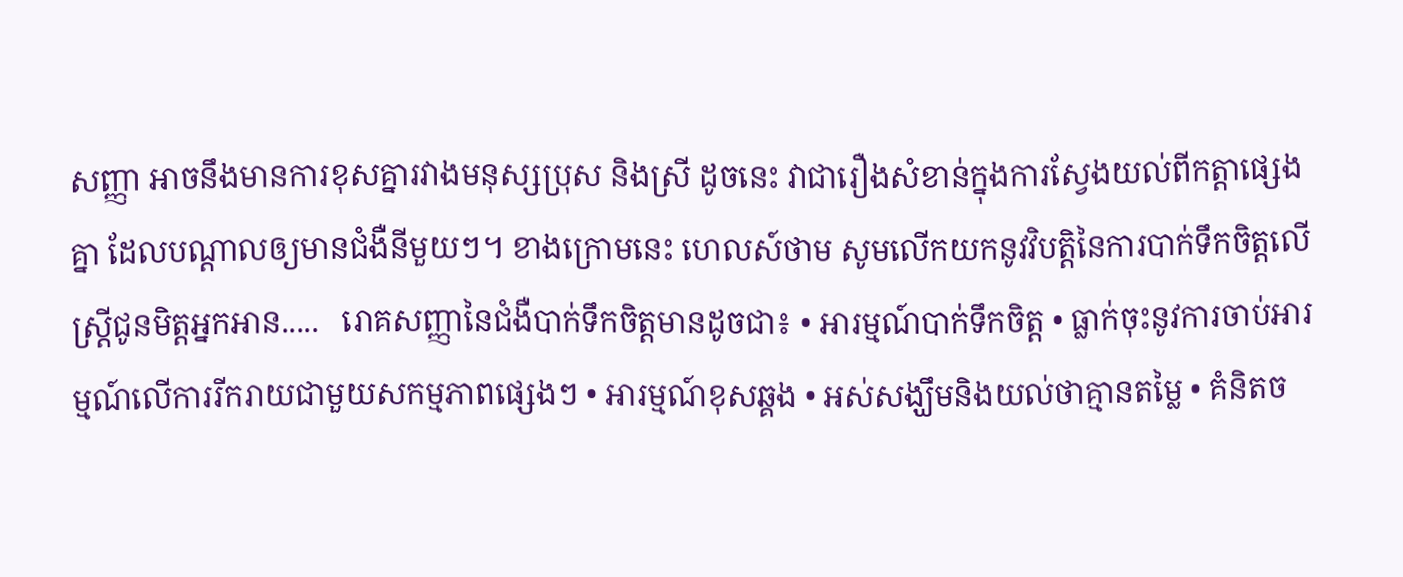សញ្ញា អាចនឹងមានការខុសគ្នារវាងមនុស្សប្រុស និងស្រី ដូចនេះ វាជារឿងសំខាន់ក្នុងការស្វែងយល់ពីកត្តាផ្សេងគ្នា ដែលបណ្តាលឲ្យមានជំងឺនីមួយៗ។ ខាងក្រោមនេះ ហេលស៍ថាម សូមលើកយកនូវវិបត្តិនៃការបាក់ទឹកចិត្តលើស្រ្តីជូនមិត្តអ្នកអាន.....   រោគសញ្ញានៃជំងឺបាក់ទឹកចិត្តមានដូចជា៖ • អារម្មណ៍បាក់ទឹកចិត្ត • ធ្លាក់ចុះនូវការចាប់អារម្មណ៍លើការរីករាយជាមួយសកម្មភាពផ្សេងៗ • អារម្មណ៍ខុសឆ្គង • អស់សង្ឃឹមនិងយល់ថាគ្មានតម្លៃ • គំនិតច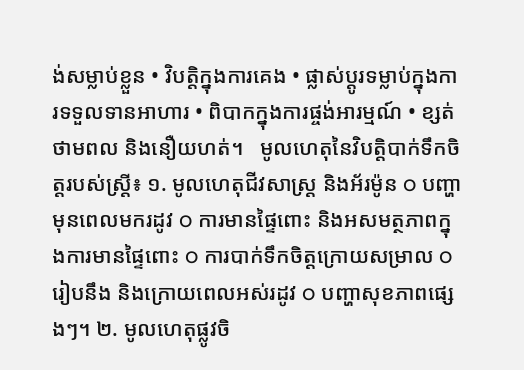ង់សម្លាប់ខ្លួន • វិបត្តិក្នុងការគេង • ផ្លាស់ប្តូរទម្លាប់ក្នុងការទទួលទានអាហារ • ពិបាកក្នុងការផ្ចង់អារម្មណ៍ • ខ្សត់ថាមពល និងនឿយហត់។   មូលហេតុនៃវិបត្តិបាក់ទឹកចិត្តរបស់ស្រ្តី៖ ១. មូលហេតុជីវសាស្រ្ត និងអ័រម៉ូន o បញ្ហាមុនពេលមករដូវ o ការមានផ្ទៃពោះ និងអសមត្ថភាពក្នុងការមានផ្ទៃពោះ o ការបាក់ទឹកចិត្តក្រោយសម្រាល o រៀបនឹង និងក្រោយពេលអស់រដូវ o បញ្ហាសុខភាពផ្សេងៗ។ ២. មូលហេតុផ្លូវចិ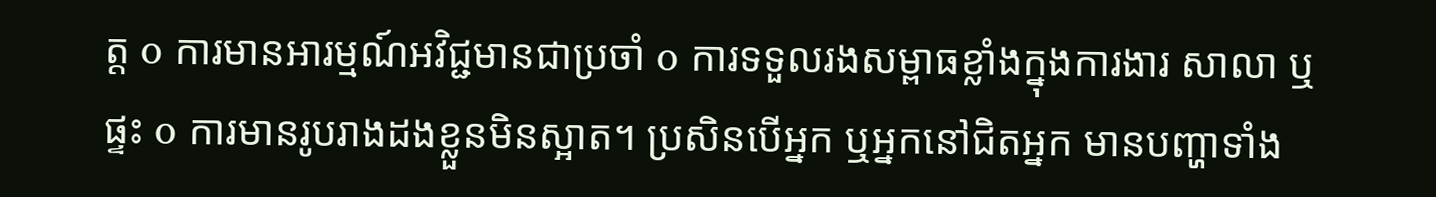ត្ត o ការមានអារម្មណ៍អវិជ្ជមានជាប្រចាំ o ការទទួលរងសម្ពាធខ្លាំងក្នុងការងារ សាលា ឬផ្ទះ o ការមានរូបរាងដងខ្លួនមិនស្អាត។ ប្រសិនបើអ្នក ឬអ្នកនៅជិតអ្នក មានបញ្ហាទាំង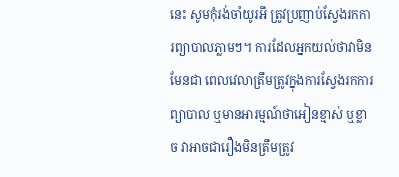នេះ សូមកុំរង់ចាំយូរអី ត្រូវប្រញាប់ស្វែងរកការព្យាបាលភ្លាមៗ។ ការដែលអ្នកយល់ថាវាមិនមែនជា ពេលវេលាត្រឹមត្រូវក្នុងការស្វែងរកការព្យាបាល ឬមានអារម្មណ៍ថាអៀនខ្មាស់ ឬខ្លាច វាអាចជារឿងមិនត្រឹមត្រូវ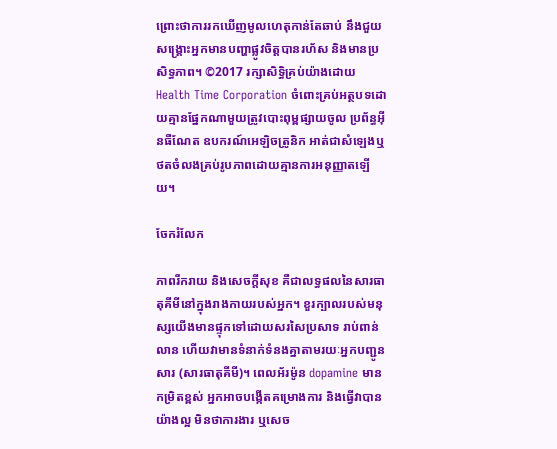ព្រោះថាការរកឃើញមូលហេតុកាន់តែឆាប់ នឹងជួយសង្គ្រោះអ្នកមានបញ្ហាផ្លូវចិត្តបានរហ័ស និងមានប្រសិទ្ធភាព។ ©2017 រក្សាសិទ្ធិគ្រប់យ៉ាងដោយ Health Time Corporation ចំពោះគ្រប់អត្ថបទដោយគ្មានផ្នែកណាមួយត្រូវបោះពុម្ពផ្សាយចូល ប្រព័ន្ធអ៊ីនធឺណែត ឧបករណ៍អេឡិចត្រូនិក អាត់ជាសំឡេងឬថតចំលងគ្រប់រូបភាពដោយគ្មានការអនុញ្ញាតឡើយ។

ចែករំលែក

ភាពរីករាយ និងសេចក្តីសុខ គឺជាលទ្ធផលនៃសារធាតុគីមីនៅក្នុងរាងកាយរបស់អ្នក។ ខួរក្បាលរបស់មនុស្សយើងមានផ្ទុកទៅដោយសរសៃប្រសាទ រាប់ពាន់លាន ហើយវាមានទំនាក់ទំនងគ្នាតាមរយៈអ្នកបញ្ជូនសារ (សារធាតុគីមី)។ ពេលអ័រម៉ូន dopamine មានកម្រិតខ្ពស់ អ្នកអាចបង្កើតគម្រោងការ និងធ្វើវាបានយ៉ាងល្អ មិនថាការងារ ឬសេច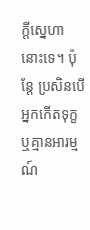ក្តីស្នេហានោះទេ។ ប៉ុន្តែ ប្រសិនបើអ្នកកើតទុក្ខ ឬគ្មានអារម្មណ៍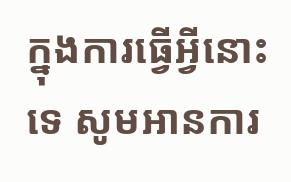ក្នុងការធ្វើអ្វីនោះទេ សូមអានការ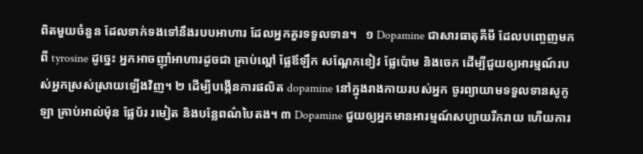ពិតមួយចំនួន ដែលទាក់ទងទៅនឹងរបបអាហារ ដែលអ្នកគួរទទួលទាន។   ១ Dopamine ជាសារធាតុគីមី ដែលបញ្ចេញមកពី tyrosine ដូច្នេះ អ្នកអាចញ៉ាំអាហារដូចជា គ្រាប់ល្ពៅ ផ្លែឪឡឹក សណ្តែកខៀវ ផ្លែប៉ោម និងចេក ដើម្បីជួយឲ្យអារម្មណ៍របស់អ្នកស្រស់ស្រាយឡើងវិញ។ ២ ដើម្បីបង្កើនការផលិត dopamine នៅក្នុងរាងកាយរបស់អ្នក ចូរព្យាយាមទទួលទានសូកូឡា គ្រាប់អាល់ម៉ុន ផ្លែប័រ រមៀត និងបន្លែពណ៌បៃតង។ ៣ Dopamine ជួយឲ្យអ្នកមានអារម្មណ៍សប្បាយរីករាយ ហើយការ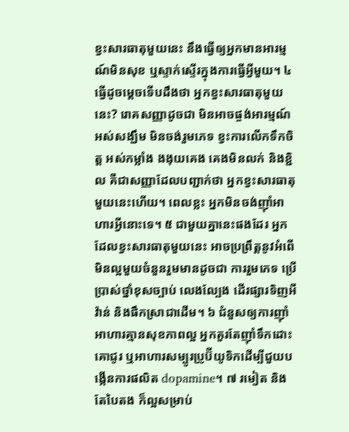ខ្វះសារធាតុមួយនេះ នឹងធ្វើឲ្យអ្នកមានអារម្មណ៍មិនសុខ ឬស្ទាក់ស្ទើរក្នុងការធ្វើអ្វីមួយ។ ៤ ធ្វើដូចម្តេចទើបដឹងថា អ្នកខ្វះសារធាតុមួយនេះ? រោគសញ្ញាដូចជា មិនអាចផ្ចង់អារម្មណ៍ អស់សង្ឃឹម មិនចង់រួមភេទ ខ្វះការលើកទឹកចិត្ត អស់កម្លាំង ងងុយគេង គេងមិនលក់ និងខ្ជិល គឺជាសញ្ញាដែលបញ្ជាក់ថា អ្នកខ្វះសារធាតុមួយនេះហើយ។ ពេលខ្លះ អ្នកមិនចង់ញ៉ាំអាហារអ្វីនោះទេ។ ៥ ជាមួយគ្នានេះផងដែរ អ្នកដែលខ្វះសារធាតុមួយនេះ អាចប្រព្រឹត្តនូវអំពើមិនល្អមួយចំនួនរួមមានដូចជា ការរួមភេទ ប្រើប្រាស់ថ្នាំខុសច្បាប់ លេងល្បែង ដើរផ្សារទិញអីវ៉ាន់ និងផឹកស្រាជាដើម។ ៦ ជំនួសឲ្យការញ៉ាំអាហារគ្មានសុខភាពល្អ អ្នកគួរតែញ៉ាំទឹកដោះគោជូរ ឬអាហារសម្បូរប្រូប៊ីយូទិកដើម្បីជួយបង្កើនការផលិត dopamine។ ៧ រមៀត និងតែបៃតង ក៏ល្អសម្រាប់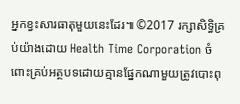អ្នកខ្វះសារធាតុមួយនេះដែរ៕ ©2017 រក្សាសិទ្ធិគ្រប់យ៉ាងដោយ Health Time Corporation ចំពោះគ្រប់អត្ថបទដោយគ្មានផ្នែកណាមួយត្រូវបោះពុ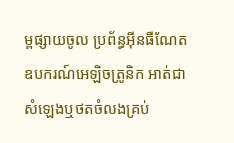ម្ពផ្សាយចូល ប្រព័ន្ធអ៊ីនធឺណែត ឧបករណ៍អេឡិចត្រូនិក អាត់ជាសំឡេងឬថតចំលងគ្រប់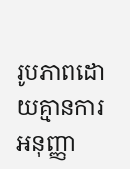រូបភាពដោយគ្មានការអនុញ្ញា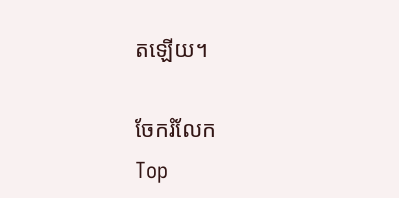តឡើយ។

ចែករំលែក
Top